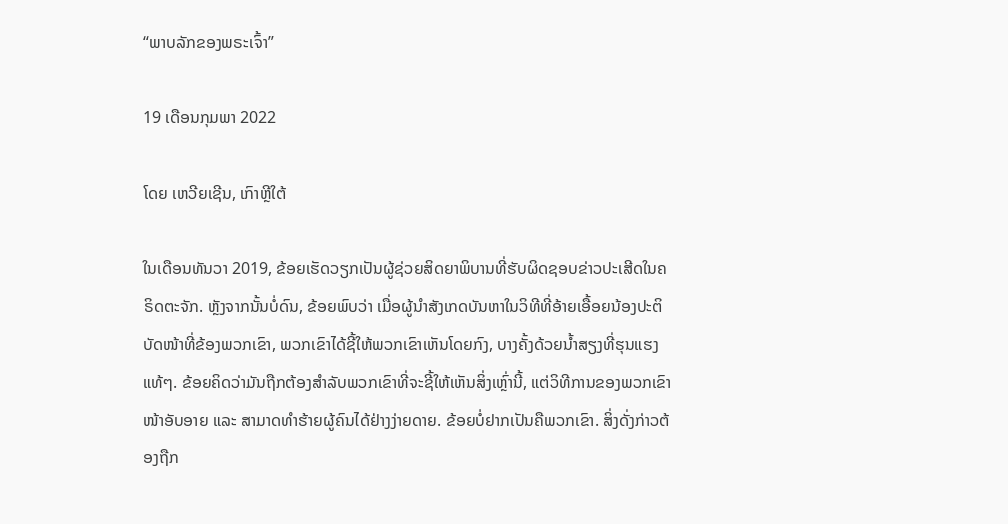“ພາບລັກຂອງພຣະເຈົ້າ”

19 ເດືອນກຸມພາ 2022

ໂດຍ ເຫວີຍເຊີນ, ເກົາຫຼີໃຕ້

ໃນເດືອນທັນວາ 2019, ຂ້ອຍເຮັດວຽກເປັນຜູ້ຊ່ວຍສິດຍາພິບານທີ່ຮັບຜິດຊອບຂ່າວປະເສີດໃນຄຣິດຕະຈັກ. ຫຼັງຈາກນັ້ນບໍ່ດົນ, ຂ້ອຍພົບວ່າ ເມື່ອຜູ້ນຳສັງເກດບັນຫາໃນວິທີທີ່ອ້າຍເອື້ອຍນ້ອງປະຕິບັດໜ້າທີ່ຂ້ອງພວກເຂົາ, ພວກເຂົາໄດ້ຊີ້ໃຫ້ພວກເຂົາເຫັນໂດຍກົງ, ບາງຄັ້ງດ້ວຍນ້ຳສຽງທີ່ຮຸນແຮງແທ້ໆ. ຂ້ອຍຄິດວ່າມັນຖືກຕ້ອງສໍາລັບພວກເຂົາທີ່ຈະຊີ້ໃຫ້ເຫັນສິ່ງເຫຼົ່ານີ້, ແຕ່ວິທີການຂອງພວກເຂົາໜ້າອັບອາຍ ແລະ ສາມາດທຳຮ້າຍຜູ້ຄົນໄດ້ຢ່າງງ່າຍດາຍ. ຂ້ອຍບໍ່ຢາກເປັນຄືພວກເຂົາ. ສິ່ງດັ່ງກ່າວຕ້ອງຖືກ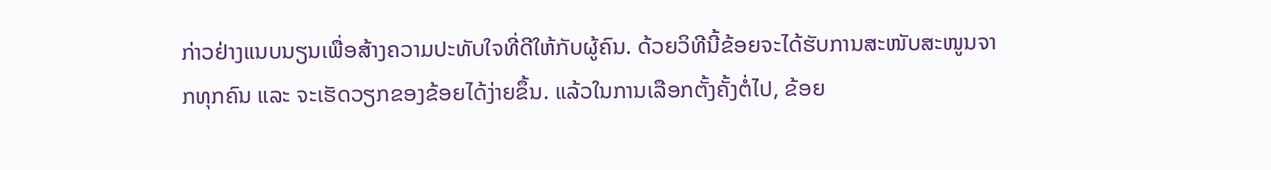ກ່າວຢ່າງແນບນຽນເພື່ອສ້າງຄວາມປະທັບໃຈທີ່ດີໃຫ້ກັບຜູ້ຄົນ. ດ້ວຍວິທີນີ້ຂ້ອຍຈະໄດ້ຮັບການສະໜັບສະໜູນຈາກທຸກຄົນ ແລະ ຈະເຮັດວຽກຂອງຂ້ອຍໄດ້ງ່າຍຂຶ້ນ. ແລ້ວໃນການເລືອກຕັ້ງຄັ້ງຕໍ່ໄປ, ຂ້ອຍ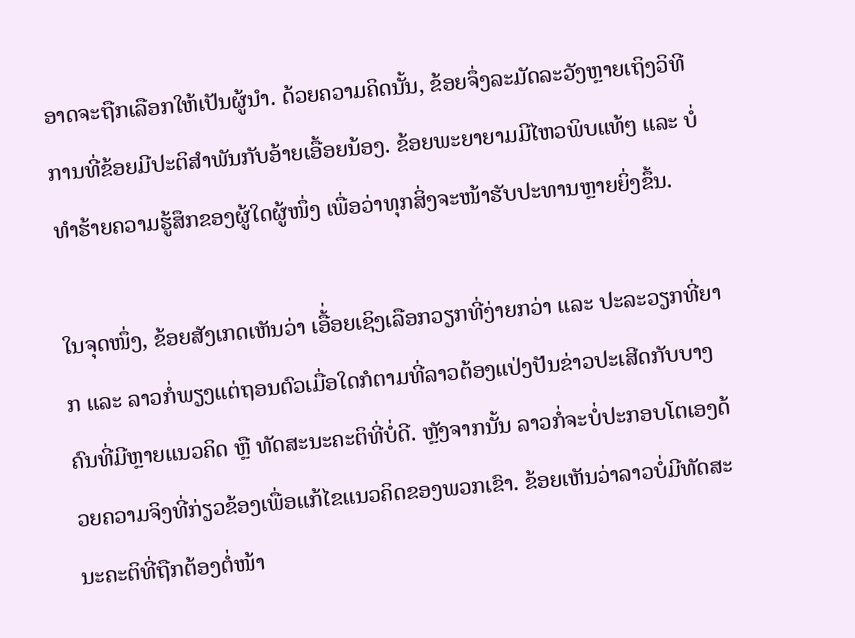ອາດຈະຖືກເລືອກໃຫ້ເປັນຜູ້ນຳ. ດ້ວຍຄວາມຄິດນັ້ນ, ຂ້ອຍຈຶ່ງລະມັດລະວັງຫຼາຍເຖິງວິທີການທີ່ຂ້ອຍມີປະຕິສຳພັນກັບອ້າຍເອື້ອຍນ້ອງ. ຂ້ອຍພະຍາຍາມມີໄຫວພິບແທ້ໆ ແລະ ບໍ່ທຳຮ້າຍຄວາມຮູ້ສຶກຂອງຜູ້ໃດຜູ້ໜຶ່ງ ເພື່ອວ່າທຸກສິ່ງຈະໜ້າຮັບປະທານຫຼາຍຍິ່ງຂຶ້ນ.

ໃນຈຸດໜຶ່ງ, ຂ້ອຍສັງເກດເຫັນວ່າ ເອື້່ອຍເຊິງເລືອກວຽກທີ່ງ່າຍກວ່າ ແລະ ປະລະວຽກທີ່ຍາກ ແລະ ລາວກໍ່ພຽງແຕ່ຖອນຕົວເມື່ອໃດກໍຕາມທີ່ລາວຕ້ອງແປ່ງປັນຂ່າວປະເສີດກັບບາງຄົນທີ່ມີຫຼາຍແນວຄິດ ຫຼື ທັດສະນະຄະຕິທີ່ບໍ່ດີ. ຫຼັງຈາກນັ້ນ ລາວກໍ່ຈະບໍ່ປະກອບໂຕເອງດ້ວຍຄວາມຈິງທີ່ກ່ຽວຂ້ອງເພື່ອແກ້ໄຂແນວຄິດຂອງພວກເຂົາ. ຂ້ອຍເຫັນວ່າລາວບໍ່ມີທັດສະນະຄະຕິທີ່ຖືກຕ້ອງຕໍ່ໜ້າ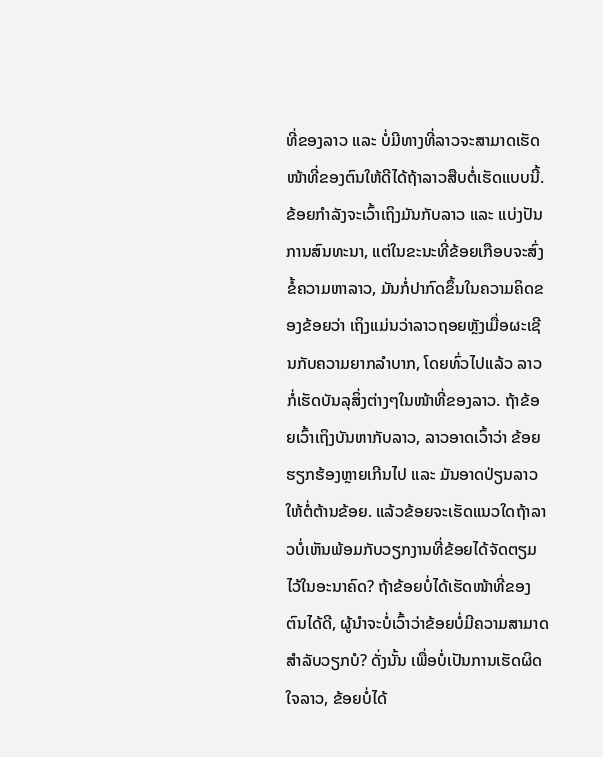ທີ່ຂອງລາວ ແລະ ບໍ່ມີທາງທີ່ລາວຈະສາມາດເຮັດໜ້າທີ່ຂອງຕົນໃຫ້ດີໄດ້ຖ້າລາວສືບຕໍ່ເຮັດແບບນີ້. ຂ້ອຍກຳລັງຈະເວົ້າເຖິງມັນກັບລາວ ແລະ ແບ່ງປັນການສົນທະນາ, ແຕ່ໃນຂະນະທີ່ຂ້ອຍເກືອບຈະສົ່ງຂໍ້ຄວາມຫາລາວ, ມັນກໍ່ປາກົດຂຶ້ນໃນຄວາມຄິດຂອງຂ້ອຍວ່າ ເຖິງແມ່ນວ່າລາວຖອຍຫຼັງເມື່ອຜະເຊີນກັບຄວາມຍາກລຳບາກ, ໂດຍທົ່ວໄປແລ້ວ ລາວກໍ່ເຮັດບັນລຸສິ່ງຕ່າງໆໃນໜ້າທີ່ຂອງລາວ. ຖ້າຂ້ອຍເວົ້າເຖິງບັນຫາກັບລາວ, ລາວອາດເວົ້າວ່າ ຂ້ອຍຮຽກຮ້ອງຫຼາຍເກີນໄປ ແລະ ມັນອາດປ່ຽນລາວໃຫ້ຕໍ່ຕ້ານຂ້ອຍ. ແລ້ວຂ້ອຍຈະເຮັດແນວໃດຖ້າລາວບໍ່ເຫັນພ້ອມກັບວຽກງານທີ່ຂ້ອຍໄດ້ຈັດຕຽມໄວ້ໃນອະນາຄົດ? ຖ້າຂ້ອຍບໍ່ໄດ້ເຮັດໜ້າທີ່ຂອງຕົນໄດ້ດີ, ຜູ້ນຳຈະບໍ່ເວົ້າວ່າຂ້ອຍບໍ່ມີຄວາມສາມາດສຳລັບວຽກບໍ? ດັ່ງນັ້ນ ເພື່ອບໍ່ເປັນການເຮັດຜິດໃຈລາວ, ຂ້ອຍບໍ່ໄດ້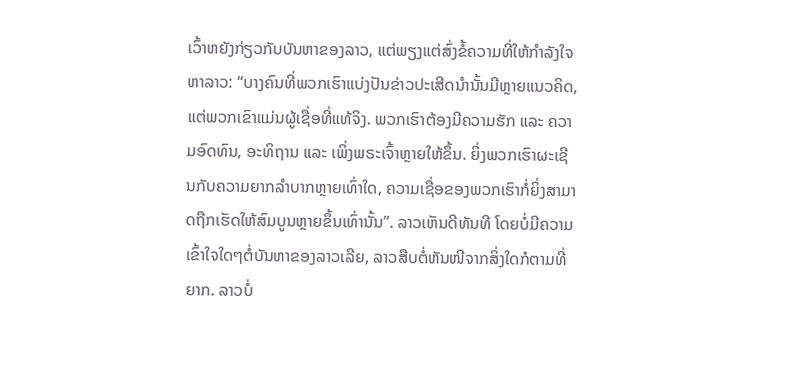ເວົ້າຫຍັງກ່ຽວກັບບັນຫາຂອງລາວ, ແຕ່ພຽງແຕ່ສົ່ງຂໍ້ຄວາມທີ່ໃຫ້ກຳລັງໃຈຫາລາວ: “ບາງຄົນທີ່ພວກເຮົາແບ່ງປັນຂ່າວປະເສີດນຳນັ້ນມີຫຼາຍແນວຄິດ, ແຕ່ພວກເຂົາແມ່ນຜູ້ເຊື່ອທີ່ແທ້ຈິງ. ພວກເຮົາຕ້ອງມີຄວາມຮັກ ແລະ ຄວາມອົດທົນ, ອະທິຖານ ແລະ ເພິ່ງພຣະເຈົ້າຫຼາຍໃຫ້ຂຶ້ນ. ຍິ່ງພວກເຮົາຜະເຊີນກັບຄວາມຍາກລຳບາກຫຼາຍເທົ່າໃດ, ຄວາມເຊື່ອຂອງພວກເຮົາກໍ່ຍິ່ງສາມາດຖືກເຮັດໃຫ້ສົມບູນຫຼາຍຂຶ້ນເທົ່ານັ້ນ”. ລາວເຫັນດີທັນທີ ໂດຍບໍ່ມີຄວາມເຂົ້າໃຈໃດໆຕໍ່ບັນຫາຂອງລາວເລີຍ, ລາວສືບຕໍ່ຫັນໜີຈາກສິ່ງໃດກໍຕາມທີ່ຍາກ. ລາວບໍ່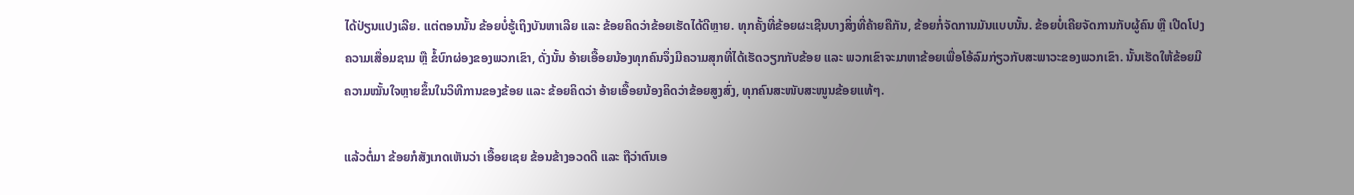ໄດ້ປ່ຽນແປງເລີຍ. ແຕ່ຕອນນັ້ນ ຂ້ອຍບໍ່ຮູ້ເຖິງບັນຫາເລີຍ ແລະ ຂ້ອຍຄິດວ່າຂ້ອຍເຮັດໄດ້ດີຫຼາຍ. ທຸກຄັ້ງທີ່ຂ້ອຍຜະເຊີນບາງສິ່ງທີ່ຄ້າຍຄືກັນ, ຂ້ອຍກໍ່ຈັດການມັນແບບນັ້ນ. ຂ້ອຍບໍ່ເຄີຍຈັດການກັບຜູ້ຄົນ ຫຼື ເປີດໂປງຄວາມເສື່ອມຊາມ ຫຼື ຂໍ້ບົກຜ່ອງຂອງພວກເຂົາ, ດັ່ງນັ້ນ ອ້າຍເອື້ອຍນ້ອງທຸກຄົນຈຶ່ງມີຄວາມສຸກທີ່ໄດ້ເຮັດວຽກກັບຂ້ອຍ ແລະ ພວກເຂົາຈະມາຫາຂ້ອຍເພື່ອໂອ້ລົມກ່ຽວກັບສະພາວະຂອງພວກເຂົາ. ນັ້ນເຮັດໃຫ້ຂ້ອຍມີຄວາມໝັ້ນໃຈຫຼາຍຂຶ້ນໃນວິທີການຂອງຂ້ອຍ ແລະ ຂ້ອຍຄິດວ່າ ອ້າຍເອື້ອຍນ້ອງຄິດວ່າຂ້ອຍສູງສົ່ງ, ທຸກຄົນສະໜັບສະໜູນຂ້ອຍແທ້ໆ.

ແລ້ວຕໍ່ມາ ຂ້ອຍກໍສັງເກດເຫັນວ່າ ເອື້ອຍເຊຍ ຂ້ອນຂ້າງອວດດີ ແລະ ຖືວ່າຕົນເອ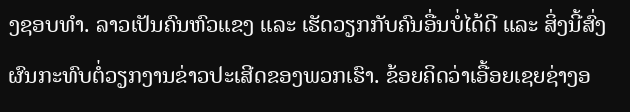ງຊອບທຳ. ລາວເປັນຄົນຫົວແຂງ ແລະ ເຮັດວຽກກັບຄົນອື່ນບໍ່ໄດ້ດີ ແລະ ສິ່ງນີ້ສົ່ງຜົນກະທົບຕໍ່ວຽກງານຂ່າວປະເສີດຂອງພວກເຮົາ. ຂ້ອຍຄິດວ່າເອື້ອຍເຊຍຊ່າງອ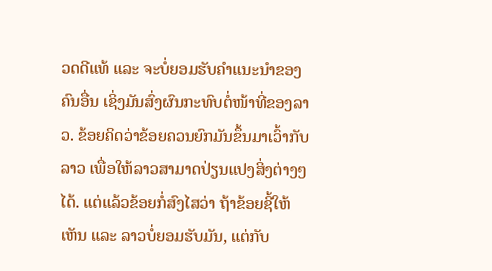ວດດີແທ້ ແລະ ຈະບໍ່ຍອມຮັບຄຳແນະນຳຂອງຄົນອື່ນ ເຊິ່ງມັນສົ່ງຜົນກະທົບຕໍ່ໜ້າທີ່ຂອງລາວ. ຂ້ອຍຄິດວ່າຂ້ອຍຄວນຍົກມັນຂຶ້ນມາເວົ້າກັບລາວ ເພື່ອໃຫ້ລາວສາມາດປ່ຽນແປງສິ່ງຕ່າງໆໄດ້. ແຕ່ແລ້ວຂ້ອຍກໍ່ສົງໄສວ່າ ຖ້າຂ້ອຍຊີ້ໃຫ້ເຫັນ ແລະ ລາວບໍ່ຍອມຮັບມັນ, ແຕ່ກັບ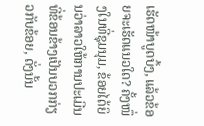ເຮັດໜ້າບູດບຶ້ງ, ແລ້ວຂ້ອຍຈະເຮັດແນວໃດ? ຄັ້ງໜຶ່ງໃນທີ່ຊຸມນຸມ, ຂ້ອຍໄດ້ຍິນວ່າລາວໃຫ້ການປະເມີນທີ່ຂ້ອນຂ້າງເປັນບວກກ່ຽວກັບຂ້ອຍ, ດັ່ງນັ້ນ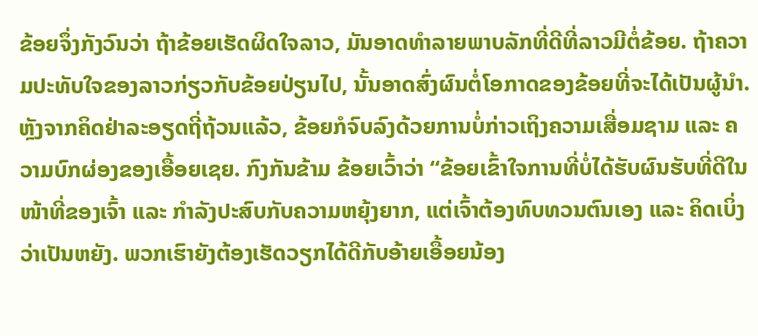ຂ້ອຍຈຶ່ງກັງວົນວ່າ ຖ້າຂ້ອຍເຮັດຜິດໃຈລາວ, ມັນອາດທຳລາຍພາບລັກທີ່ດີທີ່ລາວມີຕໍ່ຂ້ອຍ. ຖ້າຄວາມປະທັບໃຈຂອງລາວກ່ຽວກັບຂ້ອຍປ່ຽນໄປ, ນັ້ນອາດສົ່ງຜົນຕໍ່ໂອກາດຂອງຂ້ອຍທີ່ຈະໄດ້ເປັນຜູ້ນຳ. ຫຼັງຈາກຄິດຢ່າລະອຽດຖີ່ຖ້ວນແລ້ວ, ຂ້ອຍກໍຈົບລົງດ້ວຍການບໍ່ກ່າວເຖິງຄວາມເສື່ອມຊາມ ແລະ ຄວາມບົກຜ່ອງຂອງເອື້ອຍເຊຍ. ກົງກັນຂ້າມ ຂ້ອຍເວົ້າວ່າ “ຂ້ອຍເຂົ້າໃຈການທີ່ບໍ່ໄດ້ຮັບຜົນຮັບທີ່ດີໃນໜ້າທີ່ຂອງເຈົ້າ ແລະ ກຳລັງປະສົບກັບຄວາມຫຍຸ້ງຍາກ, ແຕ່ເຈົ້າຕ້ອງທົບທວນຕົນເອງ ແລະ ຄິດເບິ່ງວ່າເປັນຫຍັງ. ພວກເຮົາຍັງຕ້ອງເຮັດວຽກໄດ້ດີກັບອ້າຍເອື້ອຍນ້ອງ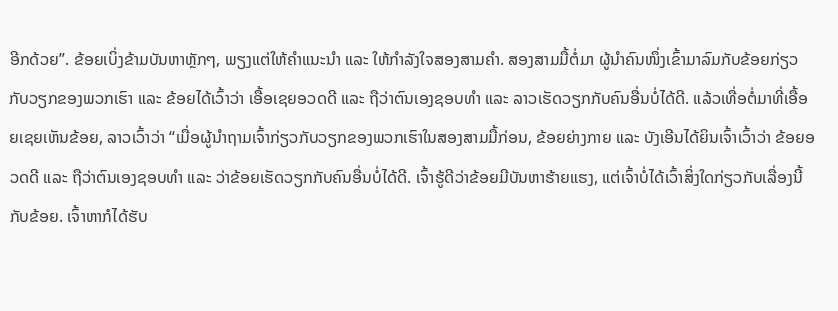ອີກດ້ວຍ”. ຂ້ອຍເບິ່ງຂ້າມບັນຫາຫຼັກໆ, ພຽງແຕ່ໃຫ້ຄຳແນະນຳ ແລະ ໃຫ້ກຳລັງໃຈສອງສາມຄຳ. ສອງສາມມື້ຕໍ່ມາ ຜູ້ນຳຄົນໜຶ່ງເຂົ້າມາລົມກັບຂ້ອຍກ່ຽວກັບວຽກຂອງພວກເຮົາ ແລະ ຂ້ອຍໄດ້ເວົ້າວ່າ ເອື້ອເຊຍອວດດີ ແລະ ຖືວ່າຕົນເອງຊອບທຳ ແລະ ລາວເຮັດວຽກກັບຄົນອື່ນບໍ່ໄດ້ດີ. ແລ້ວເທື່ອຕໍ່ມາທີ່ເອື້ອຍເຊຍເຫັນຂ້ອຍ, ລາວເວົ້າວ່າ “ເມື່ອຜູ້ນຳຖາມເຈົ້າກ່ຽວກັບວຽກຂອງພວກເຮົາໃນສອງສາມມື້ກ່ອນ, ຂ້ອຍຍ່າງກາຍ ແລະ ບັງເອີນໄດ້ຍິນເຈົ້າເວົ້າວ່າ ຂ້ອຍອວດດີ ແລະ ຖືວ່າຕົນເອງຊອບທຳ ແລະ ວ່າຂ້ອຍເຮັດວຽກກັບຄົນອື່ນບໍ່ໄດ້ດີ. ເຈົ້າຮູ້ດີວ່າຂ້ອຍມີບັນຫາຮ້າຍແຮງ, ແຕ່ເຈົ້າບໍ່ໄດ້ເວົ້າສິ່ງໃດກ່ຽວກັບເລື່ອງນີ້ກັບຂ້ອຍ. ເຈົ້າຫາກໍໄດ້ຮັບ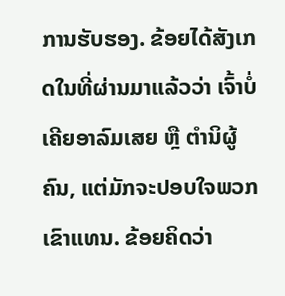ການຮັບຮອງ. ຂ້ອຍໄດ້ສັງເກດໃນທີ່ຜ່ານມາແລ້ວວ່າ ເຈົ້າບໍ່ເຄີຍອາລົມເສຍ ຫຼື ຕຳນິຜູ້ຄົນ, ແຕ່ມັກຈະປອບໃຈພວກເຂົາແທນ. ຂ້ອຍຄິດວ່າ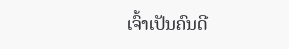ເຈົ້າເປັນຄົນດີ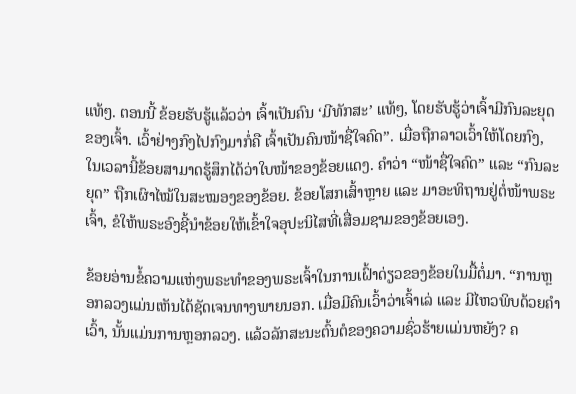ແທ້ໆ. ຕອນນີ້ ຂ້ອຍຮັບຮູ້ແລ້ວວ່າ ເຈົ້າເປັນຄົນ ‘ມີທັກສະ’ ແທ້ໆ, ໂດຍຮັບຮູ້ວ່າເຈົ້າມີກົນລະຍຸດຂອງເຈົ້າ. ເວົ້າຢ່າງກົງໄປກົງມາກໍ່ຄື ເຈົ້າເປັນຄົນໜ້າຊື່ໃຈຄົດ”. ເມື່ອຖືກລາວເວົ້າໃຫ້ໂດຍກົງ, ໃນເວລານີ້ຂ້ອຍສາມາດຮູ້ສຶກໄດ້ວ່າໃບໜ້າຂອງຂ້ອຍແດງ. ຄຳວ່າ “ໜ້າຊື່ໃຈຄົດ” ແລະ “ກົນລະຍຸດ” ຖືກເຜົາໄໝ້ໃນສະໝອງຂອງຂ້ອຍ. ຂ້ອຍໂສກເສົ້າຫຼາຍ ແລະ ມາອະທິຖານຢູ່ຕໍ່ໜ້າພຣະເຈົ້າ, ຂໍໃຫ້ພຣະອົງຊີ້ນຳຂ້ອຍໃຫ້ເຂົ້າໃຈອຸປະນິໄສທີ່ເສື່ອມຊາມຂອງຂ້ອຍເອງ.

ຂ້ອຍອ່ານຂໍ້ຄວາມແຫ່ງພຣະທຳຂອງພຣະເຈົ້າໃນການເຝົ້າດ່ຽວຂອງຂ້ອຍໃນມື້ຕໍ່ມາ. “ການຫຼອກລວງແມ່ນເຫັນໄດ້ຊັດເຈນທາງພາຍນອກ. ເມື່ອມີຄົນເວົ້າວ່າເຈົ້າເລ່ ແລະ ມີໄຫວພິບດ້ວຍຄຳເວົ້າ, ນັ້ນແມ່ນການຫຼອກລວງ. ແລ້ວລັກສະນະຕົ້ນຕໍຂອງຄວາມຊົ່ວຮ້າຍແມ່ນຫຍັງ? ຄ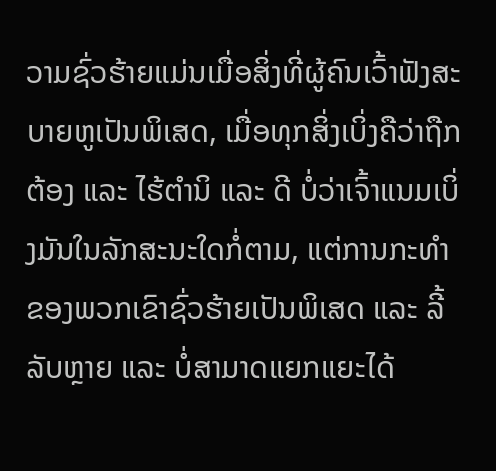ວາມຊົ່ວຮ້າຍແມ່ນເມື່ອສິ່ງທີ່ຜູ້ຄົນເວົ້າຟັງສະບາຍຫູເປັນພິເສດ, ເມື່ອທຸກສິ່ງເບິ່ງຄືວ່າຖືກຕ້ອງ ແລະ ໄຮ້ຕຳນິ ແລະ ດີ ບໍ່ວ່າເຈົ້າແນມເບິ່ງມັນໃນລັກສະນະໃດກໍ່ຕາມ, ແຕ່ການກະທຳຂອງພວກເຂົາຊົ່ວຮ້າຍເປັນພິເສດ ແລະ ລີ້ລັບຫຼາຍ ແລະ ບໍ່ສາມາດແຍກແຍະໄດ້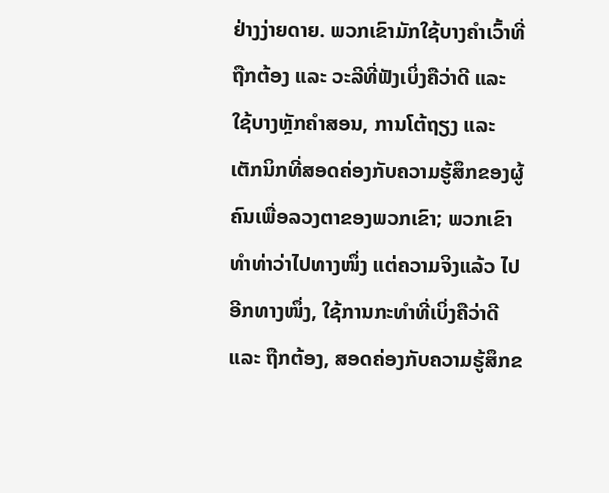ຢ່າງງ່າຍດາຍ. ພວກເຂົາມັກໃຊ້ບາງຄຳເວົ້າທີ່ຖືກຕ້ອງ ແລະ ວະລີທີ່ຟັງເບິ່ງຄືວ່າດີ ແລະ ໃຊ້ບາງຫຼັກຄຳສອນ, ການໂຕ້ຖຽງ ແລະ ເຕັກນິກທີ່ສອດຄ່ອງກັບຄວາມຮູ້ສຶກຂອງຜູ້ຄົນເພື່ອລວງຕາຂອງພວກເຂົາ; ພວກເຂົາທຳທ່າວ່າໄປທາງໜຶ່ງ ແຕ່ຄວາມຈິງແລ້ວ ໄປອີກທາງໜຶ່ງ, ໃຊ້ການກະທຳທີ່ເບິ່ງຄືວ່າດີ ແລະ ຖືກຕ້ອງ, ສອດຄ່ອງກັບຄວາມຮູ້ສຶກຂ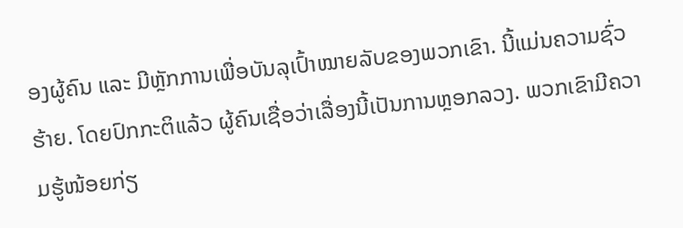ອງຜູ້ຄົນ ແລະ ມີຫຼັກການເພື່ອບັນລຸເປົ້າໝາຍລັບຂອງພວກເຂົາ. ນີ້ແມ່ນຄວາມຊົ່ວຮ້າຍ. ໂດຍປົກກະຕິແລ້ວ ຜູ້ຄົນເຊື່ອວ່າເລື່ອງນີ້ເປັນການຫຼອກລວງ. ພວກເຂົາມີຄວາມຮູ້ໜ້ອຍກ່ຽ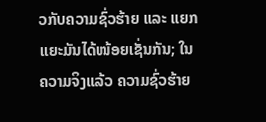ວກັບຄວາມຊົ່ວຮ້າຍ ແລະ ແຍກແຍະມັນໄດ້ໜ້ອຍເຊັ່ນກັນ; ໃນຄວາມຈິງແລ້ວ ຄວາມຊົ່ວຮ້າຍ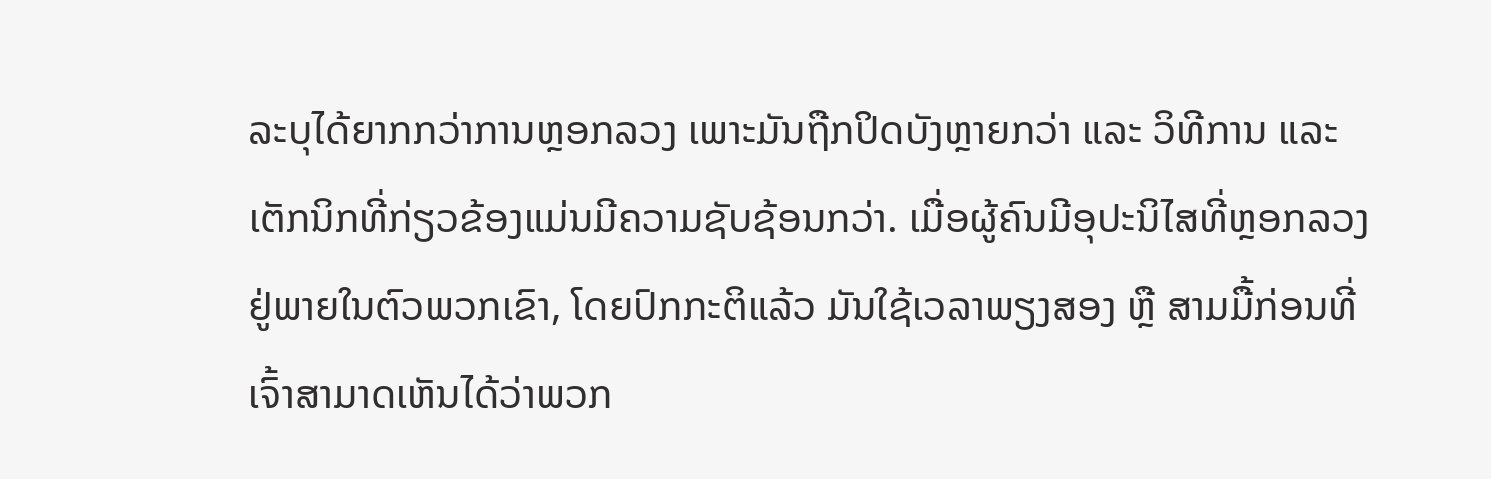ລະບຸໄດ້ຍາກກວ່າການຫຼອກລວງ ເພາະມັນຖືກປິດບັງຫຼາຍກວ່າ ແລະ ວິທີການ ແລະ ເຕັກນິກທີ່ກ່ຽວຂ້ອງແມ່ນມີຄວາມຊັບຊ້ອນກວ່າ. ເມື່ອຜູ້ຄົນມີອຸປະນິໄສທີ່ຫຼອກລວງຢູ່ພາຍໃນຕົວພວກເຂົາ, ໂດຍປົກກະຕິແລ້ວ ມັນໃຊ້ເວລາພຽງສອງ ຫຼື ສາມມື້ກ່ອນທີ່ເຈົ້າສາມາດເຫັນໄດ້ວ່າພວກ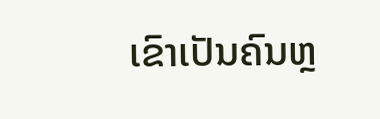ເຂົາເປັນຄົນຫຼ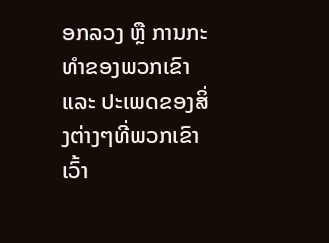ອກລວງ ຫຼື ການກະທຳຂອງພວກເຂົາ ແລະ ປະເພດຂອງສິ່ງຕ່າງໆທີ່ພວກເຂົາເວົ້າ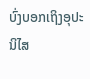ບົ່ງບອກເຖິງອຸປະນິໄສ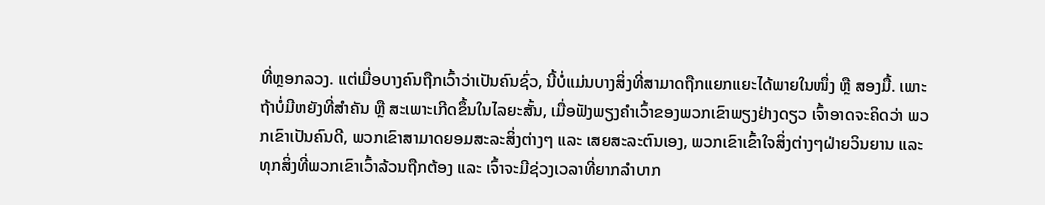ທີ່ຫຼອກລວງ. ແຕ່ເມື່ອບາງຄົນຖືກເວົ້າວ່າເປັນຄົນຊົ່ວ, ນີ້ບໍ່ແມ່ນບາງສິ່ງທີ່ສາມາດຖືກແຍກແຍະໄດ້ພາຍໃນໜຶ່ງ ຫຼື ສອງມື້. ເພາະຖ້າບໍ່ມີຫຍັງທີ່ສຳຄັນ ຫຼື ສະເພາະເກີດຂຶ້ນໃນໄລຍະສັ້ນ, ເມື່ອຟັງພຽງຄຳເວົ້າຂອງພວກເຂົາພຽງຢ່າງດຽວ ເຈົ້າອາດຈະຄິດວ່າ ພວກເຂົາເປັນຄົນດີ, ພວກເຂົາສາມາດຍອມສະລະສິ່ງຕ່າງໆ ແລະ ເສຍສະລະຕົນເອງ, ພວກເຂົາເຂົ້າໃຈສິ່ງຕ່າງໆຝ່າຍວິນຍານ ແລະ ທຸກສິ່ງທີ່ພວກເຂົາເວົ້າລ້ວນຖືກຕ້ອງ ແລະ ເຈົ້າຈະມີຊ່ວງເວລາທີ່ຍາກລຳບາກ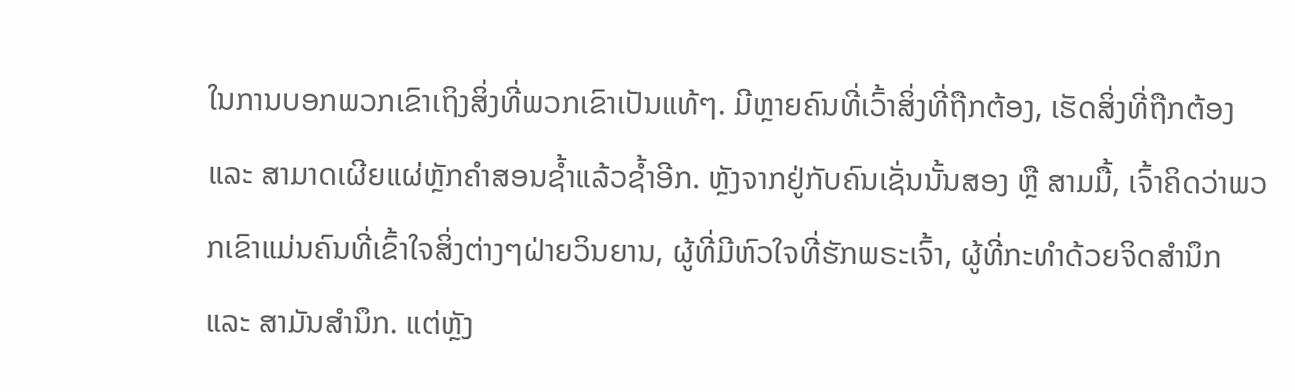ໃນການບອກພວກເຂົາເຖິງສິ່ງທີ່ພວກເຂົາເປັນແທ້ໆ. ມີຫຼາຍຄົນທີ່ເວົ້າສິ່ງທີ່ຖືກຕ້ອງ, ເຮັດສິ່ງທີ່ຖືກຕ້ອງ ແລະ ສາມາດເຜີຍແຜ່ຫຼັກຄຳສອນຊໍ້າແລ້ວຊໍ້າອີກ. ຫຼັງຈາກຢູ່ກັບຄົນເຊັ່ນນັ້ນສອງ ຫຼື ສາມມື້, ເຈົ້າຄິດວ່າພວກເຂົາແມ່ນຄົນທີ່ເຂົ້າໃຈສິ່ງຕ່າງໆຝ່າຍວິນຍານ, ຜູ້ທີ່ມີຫົວໃຈທີ່ຮັກພຣະເຈົ້າ, ຜູ້ທີ່ກະທຳດ້ວຍຈິດສຳນຶກ ແລະ ສາມັນສຳນຶກ. ແຕ່ຫຼັງ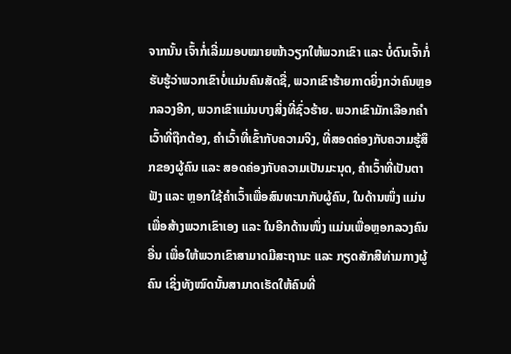ຈາກນັ້ນ ເຈົ້າກໍ່ເລີ່ມມອບໝາຍໜ້າວຽກໃຫ້ພວກເຂົາ ແລະ ບໍ່ດົນເຈົ້າກໍ່ຮັບຮູ້ວ່າພວກເຂົາບໍ່ແມ່ນຄົນສັດຊື່, ພວກເຂົາຮ້າຍກາດຍິ່ງກວ່າຄົນຫຼອກລວງອີກ, ພວກເຂົາແມ່ນບາງສິ່ງທີ່ຊົ່ວຮ້າຍ. ພວກເຂົາມັກເລືອກຄຳເວົ້າທີ່ຖືກຕ້ອງ, ຄຳເວົ້າທີ່ເຂົ້າກັບຄວາມຈິງ, ທີ່ສອດຄ່ອງກັບຄວາມຮູ້ສຶກຂອງຜູ້ຄົນ ແລະ ສອດຄ່ອງກັບຄວາມເປັນມະນຸດ, ຄຳເວົ້າທີ່ເປັນຕາຟັງ ແລະ ຫຼອກໃຊ້ຄຳເວົ້າເພື່ອສົນທະນາກັບຜູ້ຄົນ, ໃນດ້ານໜຶ່ງ ແມ່ນເພື່ອສ້າງພວກເຂົາເອງ ແລະ ໃນອີກດ້ານໜຶ່ງ ແມ່ນເພື່ອຫຼອກລວງຄົນອື່ນ ເພື່ອໃຫ້ພວກເຂົາສາມາດມີສະຖານະ ແລະ ກຽດສັກສີທ່າມກາງຜູ້ຄົນ ເຊິ່ງທັງໝົດນັ້ນສາມາດເຮັດໃຫ້ຄົນທີ່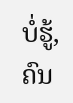ບໍ່ຮູ້, ຄົນ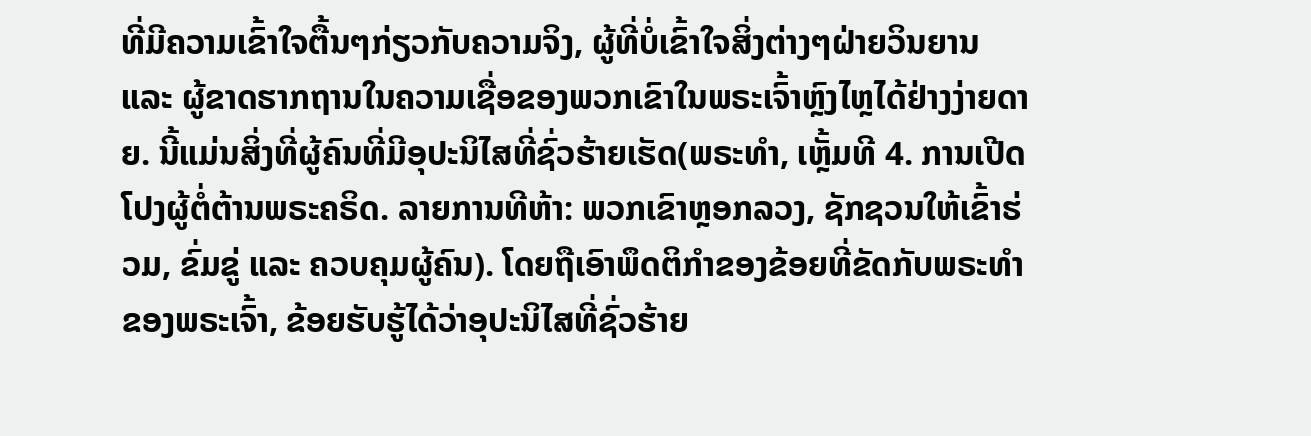ທີ່ມີຄວາມເຂົ້າໃຈຕື້ນໆກ່ຽວກັບຄວາມຈິງ, ຜູ້ທີ່ບໍ່ເຂົ້າໃຈສິ່ງຕ່າງໆຝ່າຍວິນຍານ ແລະ ຜູ້ຂາດຮາກຖານໃນຄວາມເຊື່ອຂອງພວກເຂົາໃນພຣະເຈົ້າຫຼົງໄຫຼໄດ້ຢ່າງງ່າຍດາຍ. ນີ້ແມ່ນສິ່ງທີ່ຜູ້ຄົນທີ່ມີອຸປະນິໄສທີ່ຊົ່ວຮ້າຍເຮັດ(ພຣະທຳ, ເຫຼັ້ມທີ 4. ການເປີດໂປງຜູ້ຕໍ່ຕ້ານພຣະຄຣິດ. ລາຍການທີຫ້າ: ພວກເຂົາຫຼອກລວງ, ຊັກຊວນໃຫ້ເຂົ້າຮ່ວມ, ຂົ່ມຂູ່ ແລະ ຄວບຄຸມຜູ້ຄົນ). ໂດຍຖືເອົາພຶດຕິກຳຂອງຂ້ອຍທີ່ຂັດກັບພຣະທຳຂອງພຣະເຈົ້າ, ຂ້ອຍຮັບຮູ້ໄດ້ວ່າອຸປະນິໄສທີ່ຊົ່ວຮ້າຍ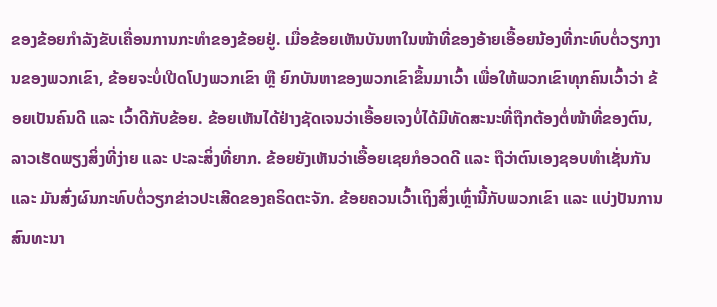ຂອງຂ້ອຍກຳລັງຂັບເຄື່ອນການກະທຳຂອງຂ້ອຍຢູ່. ເມື່ອຂ້ອຍເຫັນບັນຫາໃນໜ້າທີ່ຂອງອ້າຍເອື້ອຍນ້ອງທີ່ກະທົບຕໍ່ວຽກງານຂອງພວກເຂົາ, ຂ້ອຍຈະບໍ່ເປີດໂປງພວກເຂົາ ຫຼື ຍົກບັນຫາຂອງພວກເຂົາຂຶ້ນມາເວົ້າ ເພື່ອໃຫ້ພວກເຂົາທຸກຄົນເວົ້າວ່າ ຂ້ອຍເປັນຄົນດີ ແລະ ເວົ້າດີກັບຂ້ອຍ. ຂ້ອຍເຫັນໄດ້ຢ່າງຊັດເຈນວ່າເອື້ອຍເຈງບໍ່ໄດ້ມີທັດສະນະທີ່ຖືກຕ້ອງຕໍ່ໜ້າທີ່ຂອງຕົນ, ລາວເຮັດພຽງສິ່ງທີ່ງ່າຍ ແລະ ປະລະສິ່ງທີ່ຍາກ. ຂ້ອຍຍັງເຫັນວ່າເອື້ອຍເຊຍກໍອວດດີ ແລະ ຖືວ່າຕົນເອງຊອບທຳເຊັ່ນກັນ ແລະ ມັນສົ່ງຜົນກະທົບຕໍ່ວຽກຂ່າວປະເສີດຂອງຄຣິດຕະຈັກ. ຂ້ອຍຄວນເວົ້າເຖິງສິ່ງເຫຼົ່ານີ້ກັບພວກເຂົາ ແລະ ແບ່ງປັນການສົນທະນາ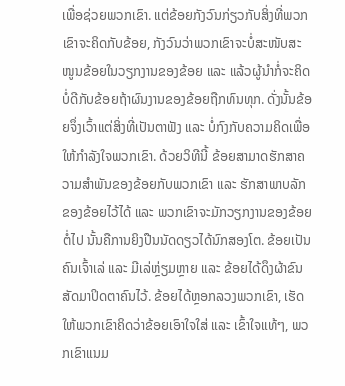ເພື່ອຊ່ວຍພວກເຂົາ. ແຕ່ຂ້ອຍກັງວົນກ່ຽວກັບສິ່ງທີ່ພວກເຂົາຈະຄິດກັບຂ້ອຍ, ກັງວົນວ່າພວກເຂົາຈະບໍ່ສະໜັບສະໜູນຂ້ອຍໃນວຽກງານຂອງຂ້ອຍ ແລະ ແລ້ວຜູ້ນຳກໍ່ຈະຄິດບໍ່ດີກັບຂ້ອຍຖ້າຜົນງານຂອງຂ້ອຍຖືກທົນທຸກ. ດັ່ງນັ້ນຂ້ອຍຈຶ່ງເວົ້າແຕ່ສິ່ງທີ່ເປັນຕາຟັງ ແລະ ບໍ່ກົງກັບຄວາມຄິດເພື່ອໃຫ້ກຳລັງໃຈພວກເຂົາ. ດ້ວຍວິທີນີ້ ຂ້ອຍສາມາດຮັກສາຄວາມສຳພັນຂອງຂ້ອຍກັບພວກເຂົາ ແລະ ຮັກສາພາບລັກຂອງຂ້ອຍໄວ້ໄດ້ ແລະ ພວກເຂົາຈະມັກວຽກງານຂອງຂ້ອຍຕໍ່ໄປ ນັ້ນຄືການຍິງປືນນັດດຽວໄດ້ນົກສອງໂຕ. ຂ້ອຍເປັນຄົນເຈົ້າເລ່ ແລະ ມີເລ່ຫຼ່ຽມຫຼາຍ ແລະ ຂ້ອຍໄດ້ດຶງຜ້າຂົນສັດມາປິດຕາຄົນໄວ້. ຂ້ອຍໄດ້ຫຼອກລວງພວກເຂົາ, ເຮັດໃຫ້ພວກເຂົາຄິດວ່າຂ້ອຍເອົາໃຈໃສ່ ແລະ ເຂົ້າໃຈແທ້ໆ, ພວກເຂົາແນມ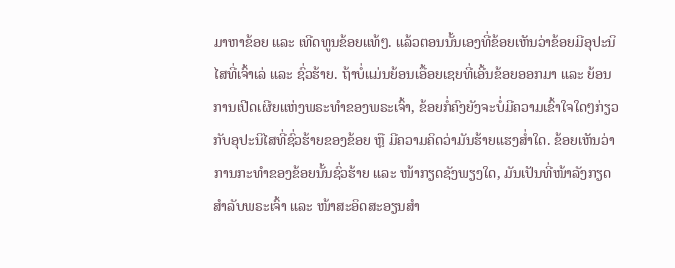ມາຫາຂ້ອຍ ແລະ ເທີດທູນຂ້ອຍແທ້ໆ. ແລ້ວຕອນນັ້ນເອງທີ່ຂ້ອຍເຫັນວ່າຂ້ອຍມີອຸປະນິໄສທີ່ເຈົ້າເລ່ ແລະ ຊົ່ວຮ້າຍ. ຖ້າບໍ່ແມ່ນຍ້ອນເອື້ອຍເຊຍທີ່ເອີ້ນຂ້ອຍອອກມາ ແລະ ຍ້ອນການເປີດເຜີຍແຫ່ງພຣະທຳຂອງພຣະເຈົ້າ, ຂ້ອຍກໍ່ຄົງຍັງຈະບໍ່ມີຄວາມເຂົ້າໃຈໃດໆກ່ຽວກັບອຸປະນິໄສທີ່ຊົ່ວຮ້າຍຂອງຂ້ອຍ ຫຼື ມີຄວາມຄິດວ່າມັນຮ້າຍແຮງສ່ຳໃດ. ຂ້ອຍເຫັນວ່າການກະທຳຂອງຂ້ອຍນັ້ນຊົ່ວຮ້າຍ ແລະ ໜ້າກຽດຊັງພຽງໃດ, ມັນເປັນທີ່ໜ້າລັງກຽດສຳລັບພຣະເຈົ້າ ແລະ ໜ້າສະອິດສະອຽນສຳ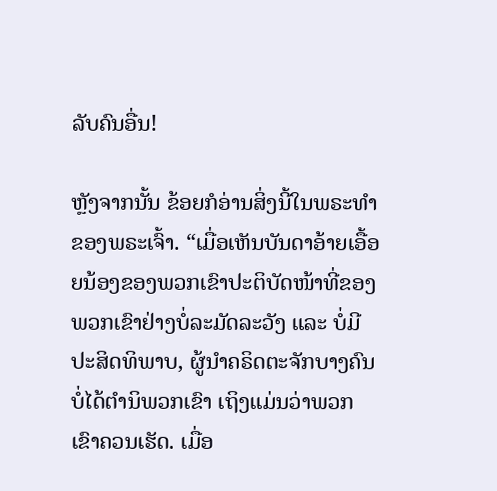ລັບຄົນອື່ນ!

ຫຼັງຈາກນັ້ນ ຂ້ອຍກໍອ່ານສິ່ງນີ້ໃນພຣະທຳຂອງພຣະເຈົ້າ. “ເມື່ອເຫັນບັນດາອ້າຍເອື້ອຍນ້ອງຂອງພວກເຂົາປະຕິບັດໜ້າທີ່ຂອງພວກເຂົາຢ່າງບໍ່ລະມັດລະວັງ ແລະ ບໍ່ມີປະສິດທິພາບ, ຜູ້ນຳຄຣິດຕະຈັກບາງຄົນບໍ່ໄດ້ຕຳນິພວກເຂົາ ເຖິງແມ່ນວ່າພວກເຂົາຄວນເຮັດ. ເມື່ອ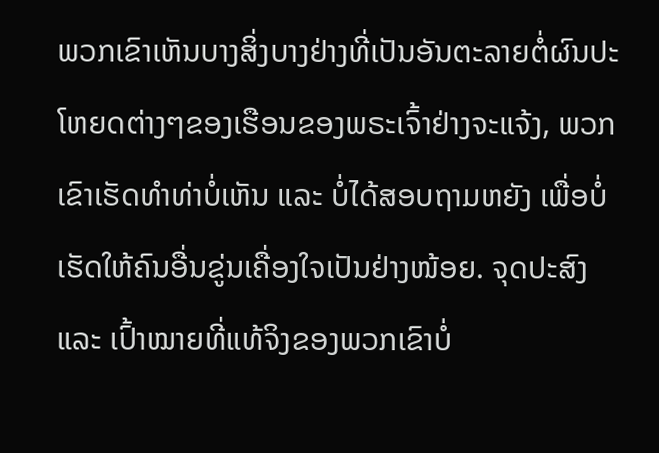ພວກເຂົາເຫັນບາງສິ່ງບາງຢ່າງທີ່ເປັນອັນຕະລາຍຕໍ່ຜົນປະໂຫຍດຕ່າງໆຂອງເຮືອນຂອງພຣະເຈົ້າຢ່າງຈະແຈ້ງ, ພວກເຂົາເຮັດທໍາທ່າບໍ່ເຫັນ ແລະ ບໍ່ໄດ້ສອບຖາມຫຍັງ ເພື່ອບໍ່ເຮັດໃຫ້ຄົນອື່ນຂູ່ນເຄື່ອງໃຈເປັນຢ່າງໜ້ອຍ. ຈຸດປະສົງ ແລະ ເປົ້າໝາຍທີ່ແທ້ຈິງຂອງພວກເຂົາບໍ່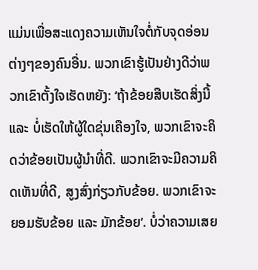ແມ່ນເພື່ອສະແດງຄວາມເຫັນໃຈຕໍ່ກັບຈຸດອ່ອນຕ່າງໆຂອງຄົນອື່ນ. ພວກເຂົາຮູ້ເປັນຢ່າງດີວ່າພວກເຂົາຕັ້ງໃຈເຮັດຫຍັງ: ‘ຖ້າຂ້ອຍສືບເຮັດສິ່ງນີ້ ແລະ ບໍ່ເຮັດໃຫ້ຜູ້ໃດຂຸ່ນເຄືອງໃຈ, ພວກເຂົາຈະຄິດວ່າຂ້ອຍເປັນຜູ້ນໍາທີ່ດີ. ພວກເຂົາຈະມີຄວາມຄິດເຫັນທີ່ດີ, ສູງສົ່ງກ່ຽວກັບຂ້ອຍ. ພວກເຂົາຈະຍອມຮັບຂ້ອຍ ແລະ ມັກຂ້ອຍ’. ບໍ່ວ່າຄວາມເສຍ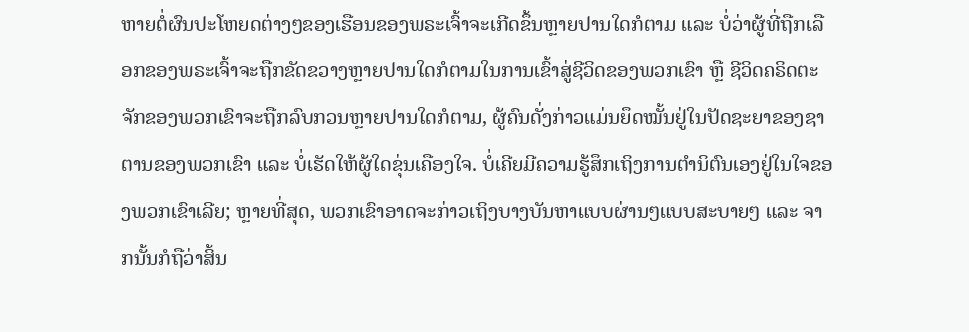ຫາຍຕໍ່ຜົນປະໂຫຍດຕ່າງໆຂອງເຮືອນຂອງພຣະເຈົ້າຈະເກີດຂຶ້ນຫຼາຍປານໃດກໍຕາມ ແລະ ບໍ່ວ່າຜູ້ທີ່ຖືກເລືອກຂອງພຣະເຈົ້າຈະຖືກຂັດຂວາງຫຼາຍປານໃດກໍຕາມໃນການເຂົ້າສູ່ຊີວິດຂອງພວກເຂົາ ຫຼື ຊີວິດຄຣິດຕະຈັກຂອງພວກເຂົາຈະຖືກລົບກວນຫຼາຍປານໃດກໍຕາມ, ຜູ້ຄົນດັ່ງກ່າວແມ່ນຍຶດໝັ້ນຢູ່ໃນປັດຊະຍາຂອງຊາຕານຂອງພວກເຂົາ ແລະ ບໍ່ເຮັດໃຫ້ຜູ້ໃດຂຸ່ນເຄືອງໃຈ. ບໍ່ເຄີຍມີຄວາມຮູ້ສຶກເຖິງການຕຳນິຕົນເອງຢູ່ໃນໃຈຂອງພວກເຂົາເລີຍ; ຫຼາຍທີ່ສຸດ, ພວກເຂົາອາດຈະກ່າວເຖິງບາງບັນຫາແບບຜ່ານໆແບບສະບາຍໆ ແລະ ຈາກນັ້ນກໍຖືວ່າສິ້ນ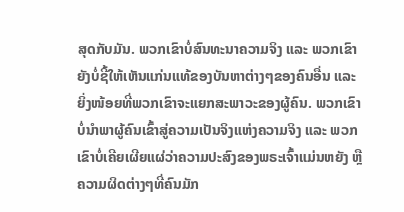ສຸດກັບມັນ. ພວກເຂົາບໍ່ສົນທະນາຄວາມຈິງ ແລະ ພວກເຂົາຍັງບໍ່ຊີ້ໃຫ້ເຫັນແກ່ນແທ້ຂອງບັນຫາຕ່າງໆຂອງຄົນອື່ນ ແລະ ຍິ່ງໜ້ອຍທີ່ພວກເຂົາຈະແຍກສະພາວະຂອງຜູ້ຄົນ. ພວກເຂົາບໍ່ນໍາພາຜູ້ຄົນເຂົ້າສູ່ຄວາມເປັນຈິງແຫ່ງຄວາມຈິງ ແລະ ພວກເຂົາບໍ່ເຄີຍເຜີຍແຜ່ວ່າຄວາມປະສົງຂອງພຣະເຈົ້າແມ່ນຫຍັງ ຫຼື ຄວາມຜິດຕ່າງໆທີ່ຄົນມັກ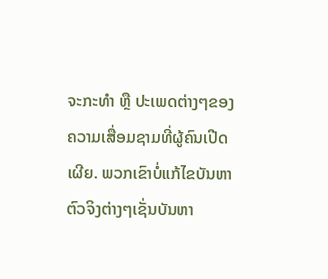ຈະກະທໍາ ຫຼື ປະເພດຕ່າງໆຂອງຄວາມເສື່ອມຊາມທີ່ຜູ້ຄົນເປີດເຜີຍ. ພວກເຂົາບໍ່ແກ້ໄຂບັນຫາຕົວຈິງຕ່າງໆເຊັ່ນບັນຫາ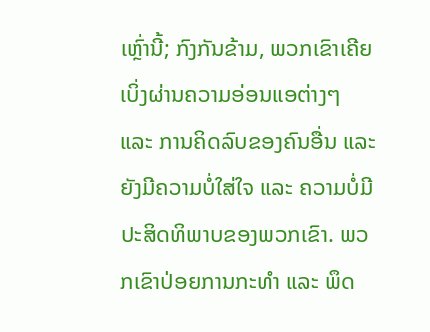ເຫຼົ່ານີ້; ກົງກັນຂ້າມ, ພວກເຂົາເຄີຍເບິ່ງຜ່ານຄວາມອ່ອນແອຕ່າງໆ ແລະ ການຄິດລົບຂອງຄົນອື່ນ ແລະ ຍັງມີຄວາມບໍ່ໃສ່ໃຈ ແລະ ຄວາມບໍ່ມີປະສິດທິພາບຂອງພວກເຂົາ. ພວກເຂົາປ່ອຍການກະທຳ ແລະ ພຶດ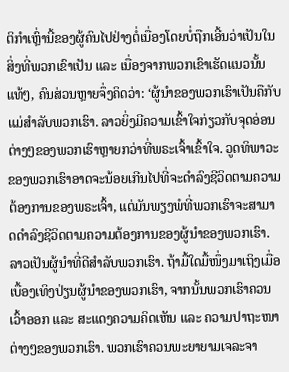ຕິກຳເຫຼົ່ານີ້ຂອງຜູ້ຄົນໄປຢ່າງຕໍ່ເນື່ອງໂດຍບໍ່ຖືກເອີ້ນວ່າເປັນໃນສິ່ງທີ່ພວກເຂົາເປັນ ແລະ ເນື່ອງຈາກພວກເຂົາເຮັດແນວນັ້ນແທ້ໆ, ຄົນສ່ວນຫຼາຍຈຶ່ງຄິດວ່າ: ‘ຜູ້ນຳຂອງພວກເຮົາເປັນຄືກັບແມ່ສຳລັບພວກເຮົາ. ລາວຍິ່ງມີຄວາມເຂົ້າໃຈກ່ຽວກັບຈຸດອ່ອນຕ່າງໆຂອງພວກເຮົາຫຼາຍກວ່າທີ່ພຣະເຈົ້າເຂົ້າໃຈ. ວູດທິພາວະຂອງພວກເຮົາອາດຈະນ້ອຍເກີນໄປທີ່ຈະດໍາລົງຊີວິດຕາມຄວາມຕ້ອງການຂອງພຣະເຈົ້າ, ແຕ່ມັນພຽງພໍທີ່ພວກເຮົາຈະສາມາດດໍາລົງຊີວິດຕາມຄວາມຕ້ອງການຂອງຜູ້ນໍາຂອງພວກເຮົາ. ລາວເປັນຜູ້ນໍາທີ່ດີສໍາລັບພວກເຮົາ. ຖ້າມື້ໃດມື້ໜຶ່ງມາເຖິງເມື່ອເບື້ອງເທິງປ່ຽນຜູ້ນຳຂອງພວກເຮົາ, ຈາກນັ້ນພວກເຮົາຄວນເວົ້າອອກ ແລະ ສະແດງຄວາມຄິດເຫັນ ແລະ ຄວາມປາຖະໜາຕ່າງໆຂອງພວກເຮົາ. ພວກເຮົາຄວນພະຍາຍາມເຈລະຈາ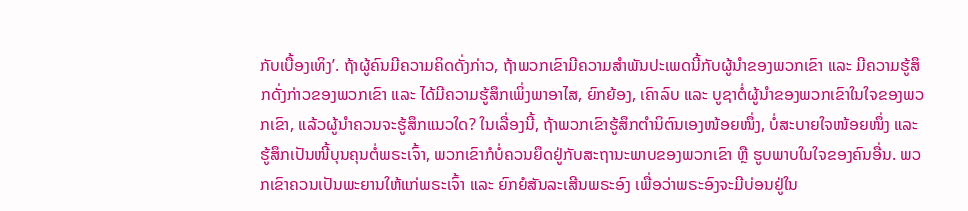ກັບເບື້ອງເທິງ’. ຖ້າຜູ້ຄົນມີຄວາມຄິດດັ່ງກ່າວ, ຖ້າພວກເຂົາມີຄວາມສໍາພັນປະເພດນີ້ກັບຜູ້ນໍາຂອງພວກເຂົາ ແລະ ມີຄວາມຮູ້ສຶກດັ່ງກ່າວຂອງພວກເຂົາ ແລະ ໄດ້ມີຄວາມຮູ້ສຶກເພິ່ງພາອາໄສ, ຍົກຍ້ອງ, ເຄົາລົບ ແລະ ບູຊາຕໍ່ຜູ້ນໍາຂອງພວກເຂົາໃນໃຈຂອງພວກເຂົາ, ແລ້ວຜູ້ນໍາຄວນຈະຮູ້ສຶກແນວໃດ? ໃນເລື່ອງນີ້, ຖ້າພວກເຂົາຮູ້ສຶກຕໍານິຕົນເອງໜ້ອຍໜຶ່ງ, ບໍ່ສະບາຍໃຈໜ້ອຍໜຶ່ງ ແລະ ຮູ້ສຶກເປັນໜີ້ບຸນຄຸນຕໍ່ພຣະເຈົ້າ, ພວກເຂົາກໍບໍ່ຄວນຍຶດຢູ່ກັບສະຖານະພາບຂອງພວກເຂົາ ຫຼື ຮູບພາບໃນໃຈຂອງຄົນອື່ນ. ພວກເຂົາຄວນເປັນພະຍານໃຫ້ແກ່ພຣະເຈົ້າ ແລະ ຍົກຍໍສັນລະເສີນພຣະອົງ ເພື່ອວ່າພຣະອົງຈະມີບ່ອນຢູ່ໃນ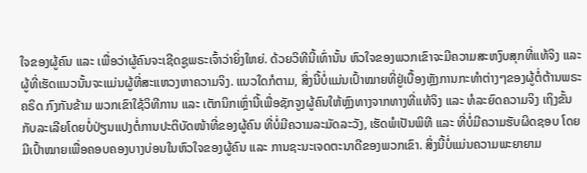ໃຈຂອງຜູ້ຄົນ ແລະ ເພື່ອວ່າຜູ້ຄົນຈະເຊີດຊູພຣະເຈົ້າວ່າຍິ່ງໃຫຍ່. ດ້ວຍວິທີນີ້ເທົ່ານັ້ນ ຫົວໃຈຂອງພວກເຂົາຈະມີຄວາມສະຫງົບສຸກທີ່ແທ້ຈິງ ແລະ ຜູ້ທີ່ເຮັດແນວນັ້ນຈະແມ່ນຜູ້ທີ່ສະແຫວງຫາຄວາມຈິງ. ແນວໃດກໍຕາມ, ສິ່ງນີ້ບໍ່ແມ່ນເປົ້າໝາຍທີ່ຢູ່ເບື້ອງຫຼັງການກະທໍາຕ່າງໆຂອງຜູ້ຕໍ່ຕ້ານພຣະຄຣິດ ກົງກັນຂ້າມ ພວກເຂົາໃຊ້ວິທີການ ແລະ ເຕັກນິກເຫຼົ່ານີ້ເພື່ອຊັກຈູງຜູ້ຄົນໃຫ້ຫຼົງທາງຈາກທາງທີ່ແທ້ຈິງ ແລະ ທໍລະຍົດຄວາມຈິງ ເຖິງຂັ້ນກັບລະເລີຍໂດຍບໍ່ປ່ຽນແປງຕໍ່ການປະຕິບັດໜ້າທີ່ຂອງຜູ້ຄົນ ທີ່ບໍ່ມີຄວາມລະມັດລະວັງ, ເຮັດພໍເປັນພິທີ ແລະ ທີ່ບໍ່ມີຄວາມຮັບຜິດຊອບ ໂດຍມີເປົ້າໝາຍເພື່ອຄອບຄອງບາງບ່ອນໃນຫົວໃຈຂອງຜູ້ຄົນ ແລະ ການຊະນະເຈດຕະນາດີຂອງພວກເຂົາ. ສິ່ງນີ້ບໍ່ແມ່ນຄວາມພະຍາຍາມ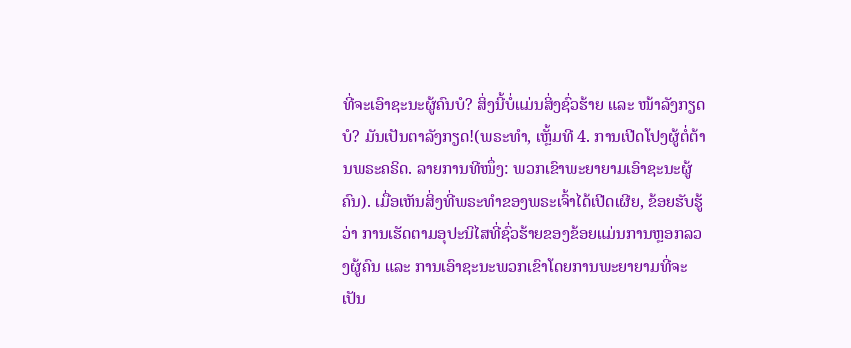ທີ່ຈະເອົາຊະນະຜູ້ຄົນບໍ? ສິ່ງນີ້ບໍ່ແມ່ນສິ່ງຊົ່ວຮ້າຍ ແລະ ໜ້າລັງກຽດບໍ? ມັນເປັນຕາລັງກຽດ!(ພຣະທຳ, ເຫຼັ້ມທີ 4. ການເປີດໂປງຜູ້ຕໍ່ຕ້ານພຣະຄຣິດ. ລາຍການທີໜຶ່ງ: ພວກເຂົາພະຍາຍາມເອົາຊະນະຜູ້ຄົນ). ເມື່ອເຫັນສິ່ງທີ່ພຣະທຳຂອງພຣະເຈົ້າໄດ້ເປີດເຜີຍ, ຂ້ອຍຮັບຮູ້ວ່າ ການເຮັດຕາມອຸປະນິໄສທີ່ຊົ່ວຮ້າຍຂອງຂ້ອຍແມ່ນການຫຼອກລວງຜູ້ຄົນ ແລະ ການເອົາຊະນະພວກເຂົາໂດຍການພະຍາຍາມທີ່ຈະເປັນ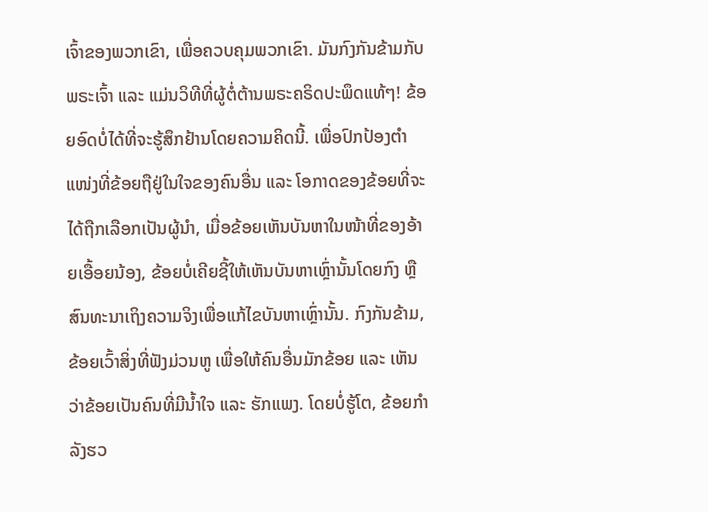ເຈົ້າຂອງພວກເຂົາ, ເພື່ອຄວບຄຸມພວກເຂົາ. ມັນກົງກັນຂ້າມກັບພຣະເຈົ້າ ແລະ ແມ່ນວິທີທີ່ຜູ້ຕໍ່ຕ້ານພຣະຄຣິດປະພຶດແທ້ໆ! ຂ້ອຍອົດບໍ່ໄດ້ທີ່ຈະຮູ້ສຶກຢ້ານໂດຍຄວາມຄິດນີ້. ເພື່ອປົກປ້ອງຕຳແໜ່ງທີ່ຂ້ອຍຖືຢູ່ໃນໃຈຂອງຄົນອື່ນ ແລະ ໂອກາດຂອງຂ້ອຍທີ່ຈະໄດ້ຖືກເລືອກເປັນຜູ້ນຳ, ເມື່ອຂ້ອຍເຫັນບັນຫາໃນໜ້າທີ່ຂອງອ້າຍເອື້ອຍນ້ອງ, ຂ້ອຍບໍ່ເຄີຍຊີ້ໃຫ້ເຫັນບັນຫາເຫຼົ່ານັ້ນໂດຍກົງ ຫຼື ສົນທະນາເຖິງຄວາມຈິງເພື່ອແກ້ໄຂບັນຫາເຫຼົ່ານັ້ນ. ກົງກັນຂ້າມ, ຂ້ອຍເວົ້າສິ່ງທີ່ຟັງມ່ວນຫູ ເພື່ອໃຫ້ຄົນອື່ນມັກຂ້ອຍ ແລະ ເຫັນວ່າຂ້ອຍເປັນຄົນທີ່ມີນ້ຳໃຈ ແລະ ຮັກແພງ. ໂດຍບໍ່ຮູ້ໂຕ, ຂ້ອຍກຳລັງຮວ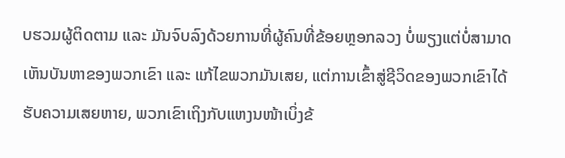ບຮວມຜູ້ຕິດຕາມ ແລະ ມັນຈົບລົງດ້ວຍການທີ່ຜູ້ຄົນທີ່ຂ້ອຍຫຼອກລວງ ບໍ່ພຽງແຕ່ບໍ່ສາມາດເຫັນບັນຫາຂອງພວກເຂົາ ແລະ ແກ້ໄຂພວກມັນເສຍ, ແຕ່ການເຂົ້າສູ່ຊີວິດຂອງພວກເຂົາໄດ້ຮັບຄວາມເສຍຫາຍ, ພວກເຂົາເຖິງກັບແຫງນໜ້າເບິ່ງຂ້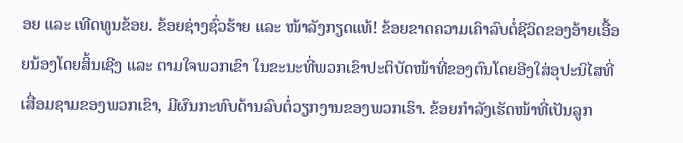ອຍ ແລະ ເທີດທູນຂ້ອຍ. ຂ້ອຍຊ່າງຊົ່ວຮ້າຍ ແລະ ໜ້າລັງກຽດແທ້! ຂ້ອຍຂາດຄວາມເຄົາລົບຕໍ່ຊີວິດຂອງອ້າຍເອື້ອຍນ້ອງໂດຍສິ້ນເຊີງ ແລະ ຕາມໃຈພວກເຂົາ ໃນຂະນະທີ່ພວກເຂົາປະຕິບັດໜ້າທີ່ຂອງຕົນໂດຍອີງໃສ່ອຸປະນິໄສທີ່ເສື່ອມຊາມຂອງພວກເຂົາ, ມີຜົນກະທົບດ້ານລົບຕໍ່ວຽກງານຂອງພວກເຮົາ. ຂ້ອຍກຳລັງເຮັດໜ້າທີ່ເປັນລູກ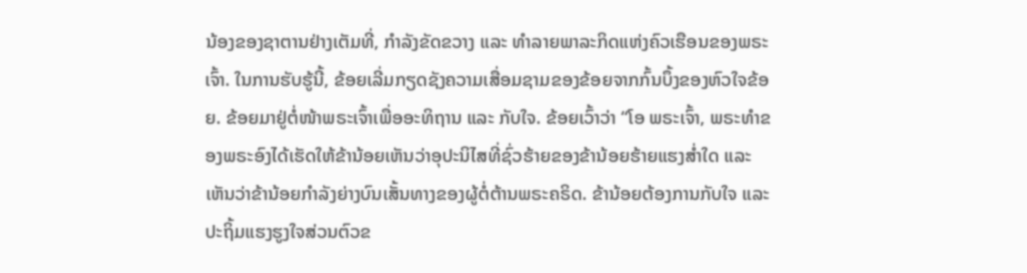ນ້ອງຂອງຊາຕານຢ່າງເຕັມທີ່, ກຳລັງຂັດຂວາງ ແລະ ທຳລາຍພາລະກິດແຫ່ງຄົວເຮືອນຂອງພຣະເຈົ້າ. ໃນການຮັບຮູ້ນີ້, ຂ້ອຍເລີ່ມກຽດຊັງຄວາມເສື່ອມຊາມຂອງຂ້ອຍຈາກກົ້ນບຶ້ງຂອງຫົວໃຈຂ້ອຍ. ຂ້ອຍມາຢູ່ຕໍ່ໜ້າພຣະເຈົ້າເພື່ອອະທິຖານ ແລະ ກັບໃຈ. ຂ້ອຍເວົ້າວ່າ “ໂອ ພຣະເຈົ້າ, ພຣະທຳຂອງພຣະອົງໄດ້ເຮັດໃຫ້ຂ້ານ້ອຍເຫັນວ່າອຸປະນິໄສທີ່ຊົ່ວຮ້າຍຂອງຂ້ານ້ອຍຮ້າຍແຮງສ່ຳໃດ ແລະ ເຫັນວ່າຂ້ານ້ອຍກຳລັງຍ່າງບົນເສັ້ນທາງຂອງຜູ້ຕໍ່ຕ້ານພຣະຄຣິດ. ຂ້ານ້ອຍຕ້ອງການກັບໃຈ ແລະ ປະຖິ້ມແຮງຮູງໃຈສ່ວນຕົວຂ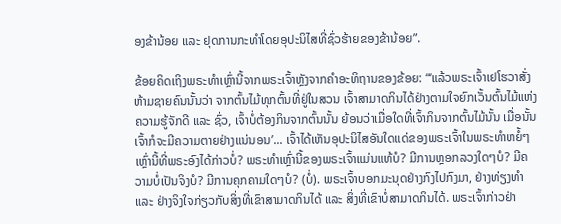ອງຂ້ານ້ອຍ ແລະ ຢຸດການກະທຳໂດຍອຸປະນິໄສທີ່ຊົ່ວຮ້າຍຂອງຂ້ານ້ອຍ”.

ຂ້ອຍຄິດເຖິງພຣະທຳເຫຼົ່ານີ້ຈາກພຣະເຈົ້າຫຼັງຈາກຄຳອະທິຖານຂອງຂ້ອຍ: “‘ແລ້ວພຣະເຈົ້າເຢໂຮວາສັ່ງຫ້າມຊາຍຄົນນັ້ນວ່າ ຈາກຕົ້ນໄມ້ທຸກຕົ້ນທີ່ຢູ່ໃນສວນ ເຈົ້າສາມາດກິນໄດ້ຢ່າງຕາມໃຈຍົກເວັ້ນຕົ້ນໄມ້ແຫ່ງຄວາມຮູ້ຈັກດີ ແລະ ຊົ່ວ, ເຈົ້າບໍ່ຕ້ອງກິນຈາກຕົ້ນນັ້ນ ຍ້ອນວ່າເມື່ອໃດທີ່ເຈົ້າກິນຈາກຕົ້ນໄມ້ນັ້ນ ເມື່ອນັ້ນເຈົ້າກໍຈະມີຄວາມຕາຍຢ່າງແນ່ນອນ’... ເຈົ້າໄດ້ເຫັນອຸປະນິໄສອັນໃດແດ່ຂອງພຣະເຈົ້າໃນພຣະທໍາຫຍໍ້ໆເຫຼົ່ານີ້ທີ່ພຣະອົງໄດ້ກ່າວບໍ່? ພຣະທໍາເຫຼົ່ານີ້ຂອງພຣະເຈົ້າແມ່ນແທ້ບໍ? ມີການຫຼອກລວງໃດໆບໍ? ມີຄວາມບໍ່ເປັນຈິງບໍ? ມີການຄຸກຄາມໃດໆບໍ? (ບໍ່). ພຣະເຈົ້າບອກມະນຸດຢ່າງກົງໄປກົງມາ, ຢ່າງທ່ຽງທຳ ແລະ ຢ່າງຈິງໃຈກ່ຽວກັບສິ່ງທີ່ເຂົາສາມາດກິນໄດ້ ແລະ ສິ່ງທີ່ເຂົາບໍ່ສາມາດກິນໄດ້. ພຣະເຈົ້າກ່າວຢ່າ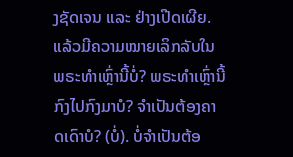ງຊັດເຈນ ແລະ ຢ່າງເປີດເຜີຍ. ແລ້ວມີຄວາມໝາຍເລິກລັບໃນພຣະທໍາເຫຼົ່ານີ້ບໍ່? ພຣະທໍາເຫຼົ່ານີ້ກົງໄປກົງມາບໍ? ຈຳເປັນຕ້ອງຄາດເດົາບໍ? (ບໍ່). ບໍ່ຈຳເປັນຕ້ອ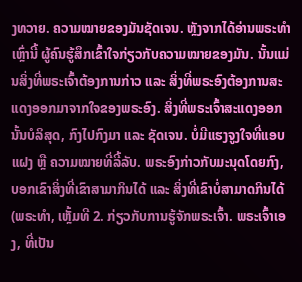ງທວາຍ. ຄວາມໝາຍຂອງມັນຊັດເຈນ. ຫຼັງຈາກໄດ້ອ່ານພຣະທໍາເຫຼົ່ານີ້ ຜູ້ຄົນຮູ້ສຶກເຂົ້າໃຈກ່ຽວກັບຄວາມໝາຍຂອງມັນ. ນັ້ນແມ່ນສິ່ງທີ່ພຣະເຈົ້າຕ້ອງການກ່າວ ແລະ ສິ່ງທີ່ພຣະອົງຕ້ອງການສະແດງອອກມາຈາກໃຈຂອງພຣະອົງ. ສິ່ງທີ່ພຣະເຈົ້າສະແດງອອກນັ້ນບໍລິສຸດ, ກົງໄປກົງມາ ແລະ ຊັດເຈນ. ບໍ່ມີແຮງຈູງໃຈທີ່ແອບແຝງ ຫຼື ຄວາມໝາຍທີ່ລີ້ລັບ. ພຣະອົງກ່າວກັບມະນຸດໂດຍກົງ, ບອກເຂົາສິ່ງທີ່ເຂົາສາມາກິນໄດ້ ແລະ ສິ່ງທີ່ເຂົາບໍ່ສາມາດກິນໄດ້(ພຣະທຳ, ເຫຼັ້ມທີ 2. ກ່ຽວກັບການຮູ້ຈັກພຣະເຈົ້າ. ພຣະເຈົ້າເອງ, ທີ່ເປັນ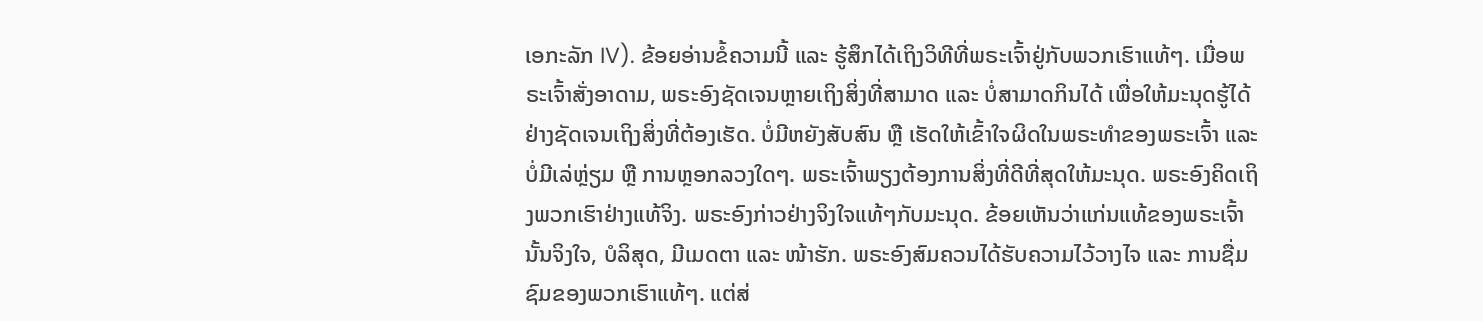ເອກະລັກ IV). ຂ້ອຍອ່ານຂໍ້ຄວາມນີ້ ແລະ ຮູ້ສຶກໄດ້ເຖິງວິທີທີ່ພຣະເຈົ້າຢູ່ກັບພວກເຮົາແທ້ໆ. ເມື່ອພຣະເຈົ້າສັ່ງອາດາມ, ພຣະອົງຊັດເຈນຫຼາຍເຖິງສິ່ງທີ່ສາມາດ ແລະ ບໍ່ສາມາດກິນໄດ້ ເພື່ອໃຫ້ມະນຸດຮູ້ໄດ້ຢ່າງຊັດເຈນເຖິງສິ່ງທີ່ຕ້ອງເຮັດ. ບໍ່ມີຫຍັງສັບສົນ ຫຼື ເຮັດໃຫ້ເຂົ້າໃຈຜິດໃນພຣະທຳຂອງພຣະເຈົ້າ ແລະ ບໍ່ມີເລ່ຫຼ່ຽມ ຫຼື ການຫຼອກລວງໃດໆ. ພຣະເຈົ້າພຽງຕ້ອງການສິ່ງທີ່ດີທີ່ສຸດໃຫ້ມະນຸດ. ພຣະອົງຄິດເຖິງພວກເຮົາຢ່າງແທ້ຈິງ. ພຣະອົງກ່າວຢ່າງຈິງໃຈແທ້ໆກັບມະນຸດ. ຂ້ອຍເຫັນວ່າແກ່ນແທ້ຂອງພຣະເຈົ້ານັ້ນຈິງໃຈ, ບໍລິສຸດ, ມີເມດຕາ ແລະ ໜ້າຮັກ. ພຣະອົງສົມຄວນໄດ້ຮັບຄວາມໄວ້ວາງໄຈ ແລະ ການຊື່ມຊົມຂອງພວກເຮົາແທ້ໆ. ແຕ່ສ່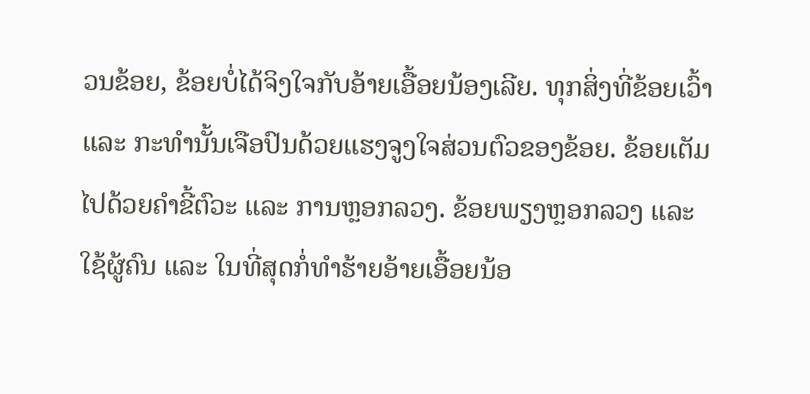ວນຂ້ອຍ, ຂ້ອຍບໍ່ໄດ້ຈິງໃຈກັບອ້າຍເອື້ອຍນ້ອງເລີຍ. ທຸກສິ່ງທີ່ຂ້ອຍເວົ້າ ແລະ ກະທຳນັ້ນເຈືອປົນດ້ວຍແຮງຈູງໃຈສ່ວນຕົວຂອງຂ້ອຍ. ຂ້ອຍເຕັມໄປດ້ວຍຄຳຂີ້ຕົວະ ແລະ ການຫຼອກລວງ. ຂ້ອຍພຽງຫຼອກລວງ ແລະ ໃຊ້ຜູ້ຄົນ ແລະ ໃນທີ່ສຸດກໍ່ທຳຮ້າຍອ້າຍເອື້ອຍນ້ອ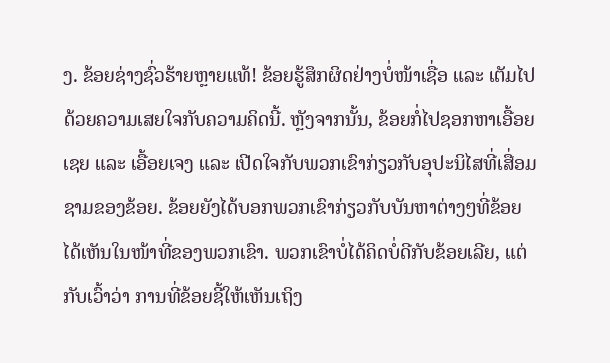ງ. ຂ້ອຍຊ່າງຊົ່ວຮ້າຍຫຼາຍແທ້! ຂ້ອຍຮູ້ສຶກຜິດຢ່າງບໍ່ໜ້າເຊື່ອ ແລະ ເຕັມໄປດ້ວຍຄວາມເສຍໃຈກັບຄວາມຄິດນີ້. ຫຼັງຈາກນັ້ນ, ຂ້ອຍກໍ່ໄປຊອກຫາເອື້ອຍເຊຍ ແລະ ເອື້ອຍເຈງ ແລະ ເປີດໃຈກັບພວກເຂົາກ່ຽວກັບອຸປະນິໄສທີ່ເສື່ອມຊາມຂອງຂ້ອຍ. ຂ້ອຍຍັງໄດ້ບອກພວກເຂົາກ່ຽວກັບບັນຫາຕ່າງໆທີ່ຂ້ອຍໄດ້ເຫັນໃນໜ້າທີ່ຂອງພວກເຂົາ. ພວກເຂົາບໍ່ໄດ້ຄິດບໍ່ດີກັບຂ້ອຍເລີຍ, ແຕ່ກັບເວົ້າວ່າ ການທີ່ຂ້ອຍຊີ້ໃຫ້ເຫັນເຖິງ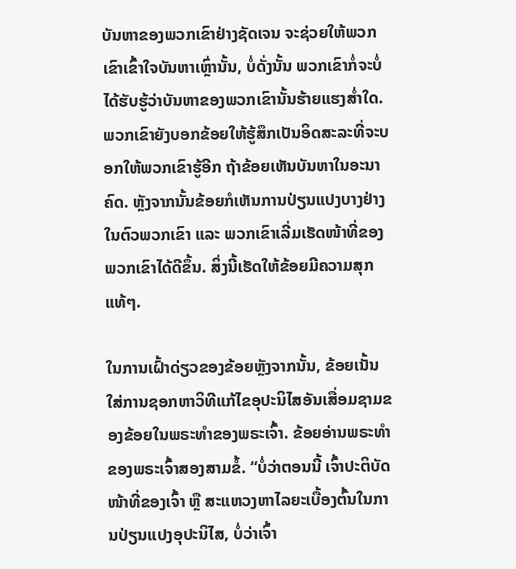ບັນຫາຂອງພວກເຂົາຢ່າງຊັດເຈນ ຈະຊ່ວຍໃຫ້ພວກເຂົາເຂົ້າໃຈບັນຫາເຫຼົ່ານັ້ນ, ບໍ່ດັ່ງນັ້ນ ພວກເຂົາກໍ່ຈະບໍ່ໄດ້ຮັບຮູ້ວ່າບັນຫາຂອງພວກເຂົານັ້ນຮ້າຍແຮງສ່ຳໃດ. ພວກເຂົາຍັງບອກຂ້ອຍໃຫ້ຮູ້ສຶກເປັນອິດສະລະທີ່ຈະບອກໃຫ້ພວກເຂົາຮູ້ອີກ ຖ້າຂ້ອຍເຫັນບັນຫາໃນອະນາຄົດ. ຫຼັງຈາກນັ້ນຂ້ອຍກໍເຫັນການປ່ຽນແປງບາງຢ່າງໃນຕົວພວກເຂົາ ແລະ ພວກເຂົາເລີ່ມເຮັດໜ້າທີ່ຂອງພວກເຂົາໄດ້ດີຂຶ້ນ. ສິ່ງນີ້ເຮັດໃຫ້ຂ້ອຍມີຄວາມສຸກແທ້ໆ.

ໃນການເຝົ້າດ່ຽວຂອງຂ້ອຍຫຼັງຈາກນັ້ນ, ຂ້ອຍເນັ້ນໃສ່ການຊອກຫາວິທີແກ້ໄຂອຸປະນິໄສອັນເສື່ອມຊາມຂອງຂ້ອຍໃນພຣະທຳຂອງພຣະເຈົ້າ. ຂ້ອຍອ່ານພຣະທຳຂອງພຣະເຈົ້າສອງສາມຂໍ້. “ບໍ່ວ່າຕອນນີ້ ເຈົ້າປະຕິບັດໜ້າທີ່ຂອງເຈົ້າ ຫຼື ສະແຫວງຫາໄລຍະເບື້ອງຕົ້ນໃນການປ່ຽນແປງອຸປະນິໄສ, ບໍ່ວ່າເຈົ້າ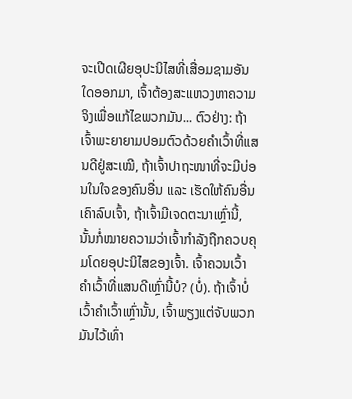ຈະເປີດເຜີຍອຸປະນິໄສທີ່ເສື່ອມຊາມອັນໃດອອກມາ, ເຈົ້າຕ້ອງສະແຫວງຫາຄວາມຈິງເພື່ອແກ້ໄຂພວກມັນ... ຕົວຢ່າງ: ຖ້າເຈົ້າພະຍາຍາມປອມຕົວດ້ວຍຄຳເວົ້າທີ່ແສນດີຢູ່ສະເໝີ, ຖ້າເຈົ້າປາຖະໜາທີ່ຈະມີບ່ອນໃນໃຈຂອງຄົນອື່ນ ແລະ ເຮັດໃຫ້ຄົນອື່ນເຄົາລົບເຈົ້າ, ຖ້າເຈົ້າມີເຈດຕະນາເຫຼົ່ານີ້, ນັ້ນກໍ່ໝາຍຄວາມວ່າເຈົ້າກຳລັງຖືກຄວບຄຸມໂດຍອຸປະນິໄສຂອງເຈົ້າ. ເຈົ້າຄວນເວົ້າຄຳເວົ້າທີ່ແສນດີເຫຼົ່ານີ້ບໍ? (ບໍ່). ຖ້າເຈົ້າບໍ່ເວົ້າຄຳເວົ້າເຫຼົ່ານັ້ນ, ເຈົ້າພຽງແຕ່ຈັບພວກມັນໄວ້ເທົ່າ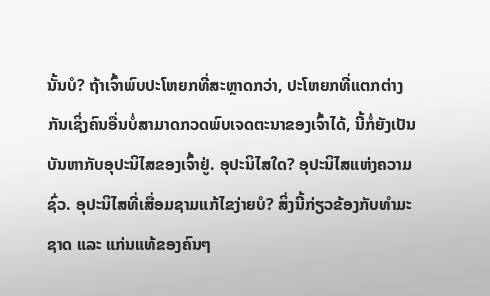ນັ້ນບໍ? ຖ້າເຈົ້າພົບປະໂຫຍກທີ່ສະຫຼາດກວ່າ, ປະໂຫຍກທີ່ແຕກຕ່າງກັນເຊິ່ງຄົນອື່ນບໍ່ສາມາດກວດພົບເຈດຕະນາຂອງເຈົ້າໄດ້, ນີ້ກໍ່ຍັງເປັນບັນຫາກັບອຸປະນິໄສຂອງເຈົ້າຢູ່. ອຸປະນິໄສໃດ? ອຸປະນິໄສແຫ່ງຄວາມຊົ່ວ. ອຸປະນິໄສທີ່ເສື່ອມຊາມແກ້ໄຂງ່າຍບໍ? ສິ່ງນີ້ກ່ຽວຂ້ອງກັບທຳມະຊາດ ແລະ ແກ່ນແທ້ຂອງຄົນໆ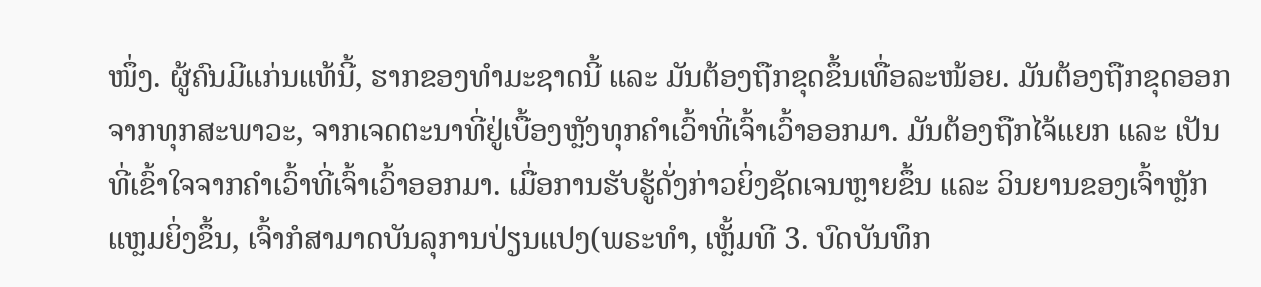ໜຶ່ງ. ຜູ້ຄົນມີແກ່ນແທ້ນີ້, ຮາກຂອງທຳມະຊາດນີ້ ແລະ ມັນຕ້ອງຖືກຂຸດຂຶ້ນເທື່ອລະໜ້ອຍ. ມັນຕ້ອງຖືກຂຸດອອກຈາກທຸກສະພາວະ, ຈາກເຈດຕະນາທີ່ຢູ່ເບື້ອງຫຼັງທຸກຄຳເວົ້າທີ່ເຈົ້າເວົ້າອອກມາ. ມັນຕ້ອງຖືກໄຈ້ແຍກ ແລະ ເປັນທີ່ເຂົ້າໃຈຈາກຄຳເວົ້າທີ່ເຈົ້າເວົ້າອອກມາ. ເມື່ອການຮັບຮູ້ດັ່ງກ່າວຍິ່ງຊັດເຈນຫຼາຍຂຶ້ນ ແລະ ວິນຍານຂອງເຈົ້າຫຼັກແຫຼມຍິ່ງຂຶ້ນ, ເຈົ້າກໍສາມາດບັນລຸການປ່ຽນແປງ(ພຣະທຳ, ເຫຼັ້ມທີ 3. ບົດບັນທຶກ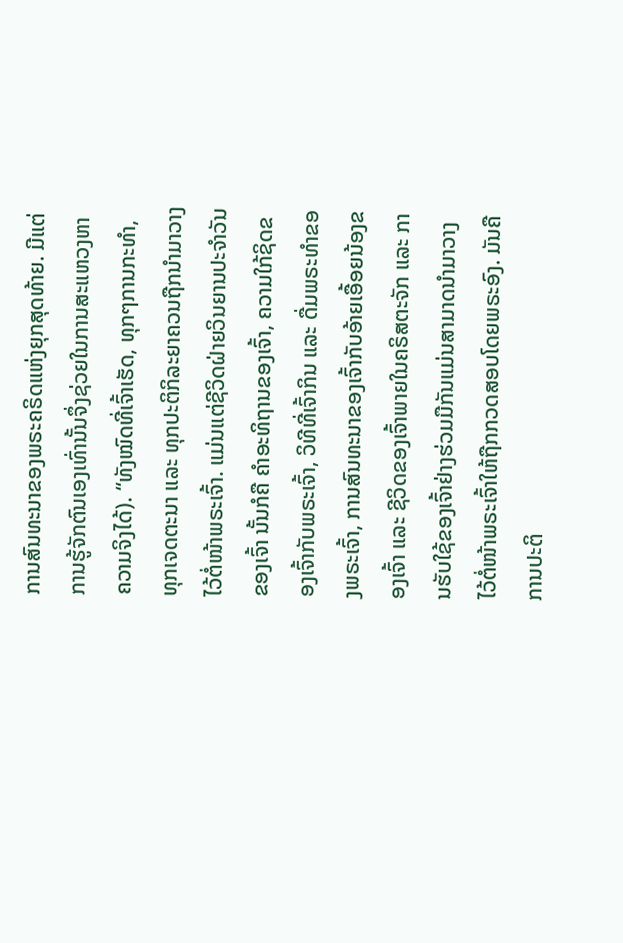ການສົນທະນາຂອງພຣະຄຣິດແຫ່ງຍຸກສຸດທ້າຍ. ມີແຕ່ການຮູ້ຈັກຕົນເອງເທົ່ານັ້ນຈຶ່ງຊ່ວຍໃນການສະແຫວງຫາຄວາມຈິງໄດ້). “ທັງໝົດທີ່ເຈົ້າເຮັດ, ທຸກໆການກະທຳ, ທຸກເຈດຕະນາ ແລະ ທຸກປະຕິກິລະຍາຄວນຖືກນຳມາວາງໄວ້ຕໍ່ໜ້າພຣະເຈົ້າ. ແມ່ນແຕ່ຊີວິດຝ່າຍວິນຍານປະຈຳວັນຂອງເຈົ້າ ນັ້ນກໍຄື ຄຳອະທິຖານຂອງເຈົ້າ, ຄວາມໃກ້ຊິດຂອງເຈົ້າກັບພຣະເຈົ້າ, ວິທີທີ່ເຈົ້າກິນ ແລະ ດື່ມພຣະທຳຂອງພຣະເຈົ້າ, ການສົນທະນາຂອງເຈົ້າກັບອ້າຍເອື້ອຍນ້ອງຂອງເຈົ້າ ແລະ ຊີວິດຂອງເຈົ້າພາຍໃນຄຣິສຕະຈັກ ແລະ ການຮັບໃຊ້ຂອງເຈົ້າຢ່າງຮ່ວມມືກັນແມ່ນສາມາດນຳມາວາງໄວ້ຕໍ່ໜ້າພຣະເຈົ້າໃຫ້ຖືກກວດສອບໂດຍພຣະອົງ. ມັນຄືການປະຕິ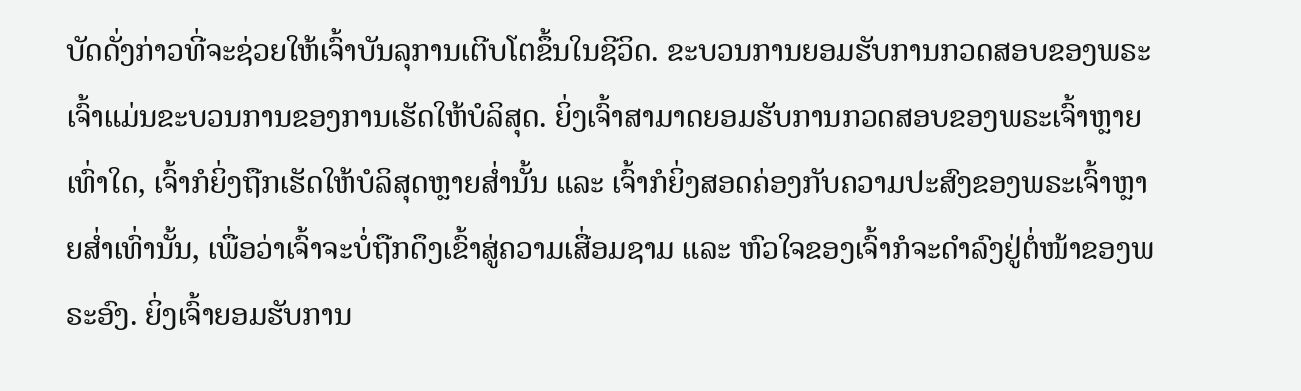ບັດດັ່ງກ່າວທີ່ຈະຊ່ວຍໃຫ້ເຈົ້າບັນລຸການເຕີບໂຕຂຶ້ນໃນຊີວິດ. ຂະບວນການຍອມຮັບການກວດສອບຂອງພຣະເຈົ້າແມ່ນຂະບວນການຂອງການເຮັດໃຫ້ບໍລິສຸດ. ຍິ່ງເຈົ້າສາມາດຍອມຮັບການກວດສອບຂອງພຣະເຈົ້າຫຼາຍເທົ່າໃດ, ເຈົ້າກໍຍິ່ງຖືກເຮັດໃຫ້ບໍລິສຸດຫຼາຍສໍ່ານັ້ນ ແລະ ເຈົ້າກໍຍິ່ງສອດຄ່ອງກັບຄວາມປະສົງຂອງພຣະເຈົ້າຫຼາຍສໍ່າເທົ່ານັ້ນ, ເພື່ອວ່າເຈົ້າຈະບໍ່ຖືກດຶງເຂົ້າສູ່ຄວາມເສື່ອມຊາມ ແລະ ຫົວໃຈຂອງເຈົ້າກໍຈະດຳລົງຢູ່ຕໍ່ໜ້າຂອງພຣະອົງ. ຍິ່ງເຈົ້າຍອມຮັບການ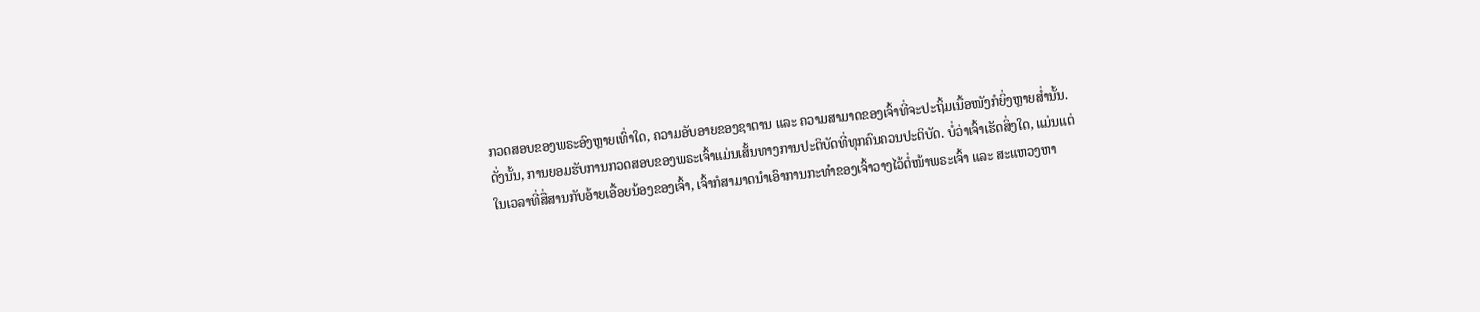ກວດສອບຂອງພຣະອົງຫຼາຍເທົ່າໃດ, ຄວາມອັບອາຍຂອງຊາຕານ ແລະ ຄວາມສາມາດຂອງເຈົ້າທີ່ຈະປະຖິ້ມເນື້ອໜັງກໍຍິ່ງຫຼາຍສໍ່ານັ້ນ. ດັ່ງນັ້ນ, ການຍອມຮັບການກວດສອບຂອງພຣະເຈົ້າແມ່ນເສັ້ນທາງການປະຕິບັດທີ່ທຸກຄົນຄວນປະຕິບັດ. ບໍ່ວ່າເຈົ້າເຮັດສິ່ງໃດ, ແມ່ນແຕ່ໃນເວລາທີ່ສື່ສານກັບອ້າຍເອື້ອຍນ້ອງຂອງເຈົ້າ, ເຈົ້າກໍສາມາດນຳເອົາການກະທຳຂອງເຈົ້າວາງໄວ້ຕໍ່ໜ້າພຣະເຈົ້າ ແລະ ສະແຫວງຫາ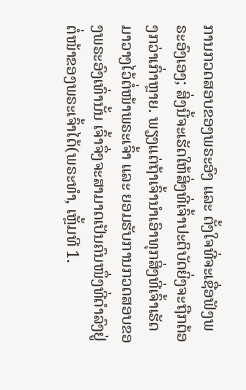ການກວດສອບຂອງພຣະອົງ ແລະ ຕັ້ງໃຈທີ່ຈະເຊື່ອຟັງພຣະອົງເອງ; ສິ່ງນີ້ຈະເຮັດໃຫ້ສິ່ງທີ່ເຈົ້າປະຕິບັດຍິ່ງຈະຖືກຕ້ອງກວ່າເກົ່າຫຼາຍ. ພຽງແຕ່ຖ້າເຈົ້ານຳເອົາທຸກສິ່ງທີ່ເຈົ້າເຮັດມາວາງໄວ້ຕໍ່ໜ້າພຣະເຈົ້າ ແລະ ຍອມຮັບການກວດສອບຂອງພຣະອົງເທົ່ານັ້ນ ເຈົ້າຈຶ່ງຈະສາມາດເປັນຄົນໜຶ່ງທີ່ດຳລົງຢູ່ຕໍ່ໜ້າຂອງພຣະເຈົ້າໄດ້(ພຣະທຳ, ເຫຼັ້ມທີ 1.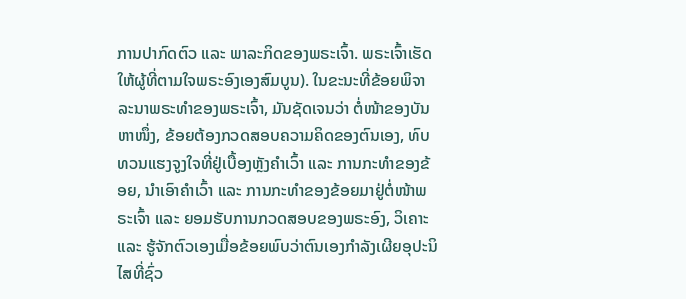ການປາກົດຕົວ ແລະ ພາລະກິດຂອງພຣະເຈົ້າ. ພຣະເຈົ້າເຮັດໃຫ້ຜູ້ທີ່ຕາມໃຈພຣະອົງເອງສົມບູນ). ໃນຂະນະທີ່ຂ້ອຍພິຈາລະນາພຣະທຳຂອງພຣະເຈົ້າ, ມັນຊັດເຈນວ່າ ຕໍ່ໜ້າຂອງບັນຫາໜຶ່ງ, ຂ້ອຍຕ້ອງກວດສອບຄວາມຄິດຂອງຕົນເອງ, ທົບທວນແຮງຈູງໃຈທີ່ຢູ່ເບື້ອງຫຼັງຄຳເວົ້າ ແລະ ການກະທຳຂອງຂ້ອຍ, ນຳເອົາຄຳເວົ້າ ແລະ ການກະທຳຂອງຂ້ອຍມາຢູ່ຕໍ່ໜ້າພຣະເຈົ້າ ແລະ ຍອມຮັບການກວດສອບຂອງພຣະອົງ, ວິເຄາະ ແລະ ຮູ້ຈັກຕົວເອງເມື່ອຂ້ອຍພົບວ່າຕົນເອງກຳລັງເຜີຍອຸປະນິໄສທີ່ຊົ່ວ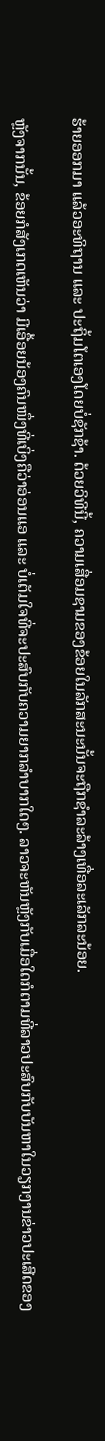ຮ້າຍອອກມາ ແລ້ວອະທິຖານ ແລະ ປະຖິ້ມໂຕເອງໂດຍບໍ່ຊັກຊ້າ. ດ້ວຍວິທີນີ້, ຄວາມເສື່ອມຊາມຂອງຂ້ອຍໃນລັກສະນະນັ້ນຈະຖືກຊຳລະລ້າງເທື່ອລະເລັກລະນ້ອຍ.

ຫຼັງຈາກນັ້ນ, ຂ້ອຍກໍສັງເກດເຫັນວ່າ ມີເອື້ອຍນ້ອງຄົນໜຶ່ງທີ່ເບິ່ງຄືວ່າອ່ອນແອ ແລະ ບໍ່ເຕັມໃຈທີ່ຈະປະສົບກັບຄວາມຍາກລຳບາກໃດໆ. ລາວຈະຫັນຫຼັງກັບເມື່ອໃດກໍຕາມທີ່ລາວປະສົບກັບບັນຫາໃນວຽກງານຂ່າວປະເສີດຂອງ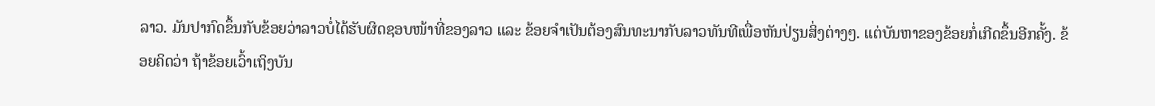ລາວ. ມັນປາກົດຂຶ້ນກັບຂ້ອຍວ່າລາວບໍ່ໄດ້ຮັບຜິດຊອບໜ້າທີ່ຂອງລາວ ແລະ ຂ້ອຍຈຳເປັນຕ້ອງສົນທະນາກັບລາວທັນທີເພື່ອຫັນປ່ຽນສິ່ງຕ່າງໆ. ແຕ່ບັນຫາຂອງຂ້ອຍກໍ່ເກີດຂຶ້ນອີກຄັ້ງ. ຂ້ອຍຄິດວ່າ ຖ້າຂ້ອຍເວົ້າເຖິງບັນ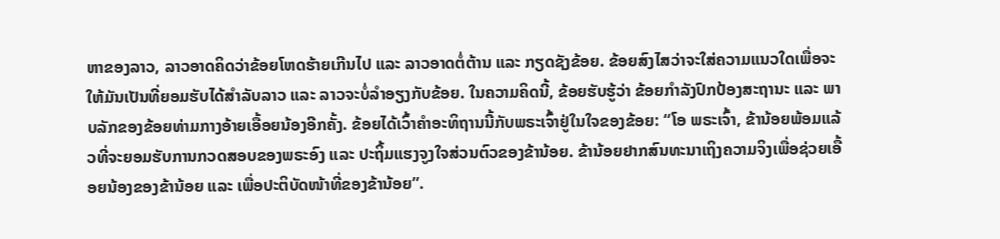ຫາຂອງລາວ, ລາວອາດຄິດວ່າຂ້ອຍໂຫດຮ້າຍເກີນໄປ ແລະ ລາວອາດຕໍ່ຕ້ານ ແລະ ກຽດຊັງຂ້ອຍ. ຂ້ອຍສົງໄສວ່າຈະໃສ່ຄວາມແນວໃດເພື່ອຈະໃຫ້ມັນເປັນທີ່ຍອມຮັບໄດ້ສໍາລັບລາວ ແລະ ລາວຈະບໍ່ລຳອຽງກັບຂ້ອຍ. ໃນຄວາມຄິດນີ້, ຂ້ອຍຮັບຮູ້ວ່າ ຂ້ອຍກຳລັງປົກປ້ອງສະຖານະ ແລະ ພາບລັກຂອງຂ້ອຍທ່າມກາງອ້າຍເອື້ອຍນ້ອງອີກຄັ້ງ. ຂ້ອຍໄດ້ເວົ້າຄຳອະທິຖານນີ້ກັບພຣະເຈົ້າຢູ່ໃນໃຈຂອງຂ້ອຍ: “ໂອ ພຣະເຈົ້າ, ຂ້ານ້ອຍພ້ອມແລ້ວທີ່ຈະຍອມຮັບການກວດສອບຂອງພຣະອົງ ແລະ ປະຖິ້ມແຮງຈູງໃຈສ່ວນຕົວຂອງຂ້ານ້ອຍ. ຂ້ານ້ອຍຢາກສົນທະນາເຖິງຄວາມຈິງເພື່ອຊ່ວຍເອື້ອຍນ້ອງຂອງຂ້ານ້ອຍ ແລະ ເພື່ອປະຕິບັດໜ້າທີ່ຂອງຂ້ານ້ອຍ”.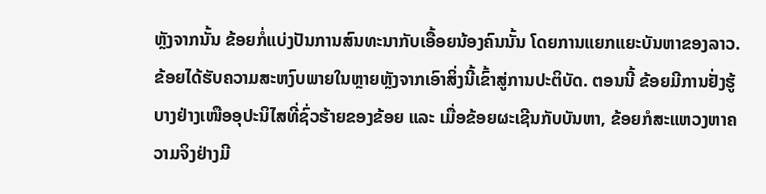ຫຼັງຈາກນັ້ນ ຂ້ອຍກໍ່ແບ່ງປັນການສົນທະນາກັບເອື້ອຍນ້ອງຄົນນັ້ນ ໂດຍການແຍກແຍະບັນຫາຂອງລາວ. ຂ້ອຍໄດ້ຮັບຄວາມສະຫງົບພາຍໃນຫຼາຍຫຼັງຈາກເອົາສິ່ງນີ້ເຂົ້າສູ່ການປະຕິບັດ. ຕອນນີ້ ຂ້ອຍມີການຢັ່ງຮູ້ບາງຢ່າງເໜືອອຸປະນິໄສທີ່ຊົ່ວຮ້າຍຂອງຂ້ອຍ ແລະ ເມື່ອຂ້ອຍຜະເຊີນກັບບັນຫາ, ຂ້ອຍກໍສະແຫວງຫາຄວາມຈິງຢ່າງມີ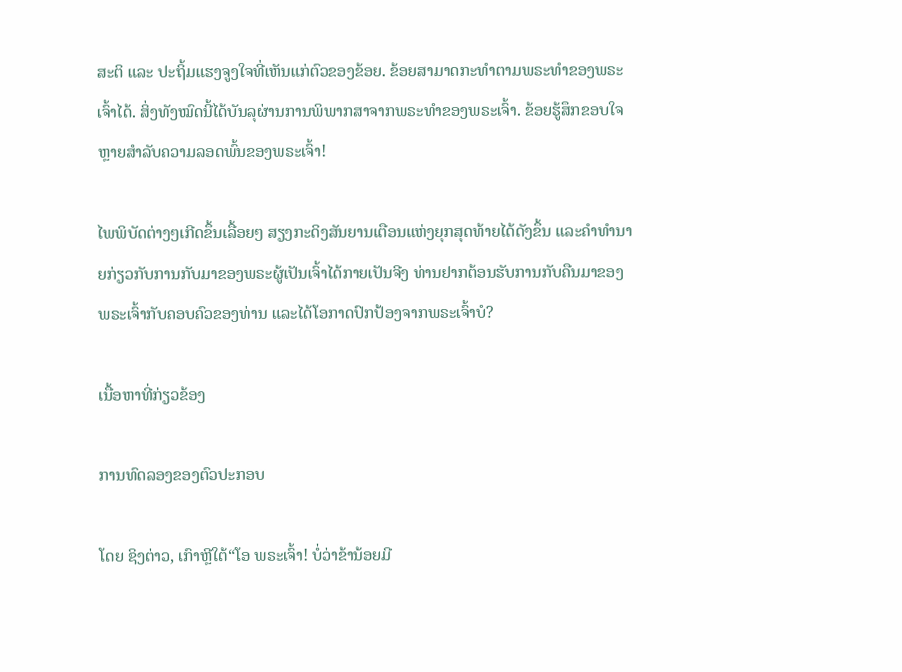ສະຕິ ແລະ ປະຖິ້ມແຮງຈູງໃຈທີ່ເຫັນແກ່ຕົວຂອງຂ້ອຍ. ຂ້ອຍສາມາດກະທຳຕາມພຣະທຳຂອງພຣະເຈົ້າໄດ້. ສິ່ງທັງໝົດນີ້ໄດ້ບັນລຸຜ່ານການພິພາກສາຈາກພຣະທຳຂອງພຣະເຈົ້າ. ຂ້ອຍຮູ້ສຶກຂອບໃຈຫຼາຍສຳລັບຄວາມລອດພົ້ນຂອງພຣະເຈົ້າ!

ໄພພິບັດຕ່າງໆເກີດຂຶ້ນເລື້ອຍໆ ສຽງກະດິງສັນຍານເຕືອນແຫ່ງຍຸກສຸດທ້າຍໄດ້ດັງຂຶ້ນ ແລະຄໍາທໍານາຍກ່ຽວກັບການກັບມາຂອງພຣະຜູ້ເປັນເຈົ້າໄດ້ກາຍເປັນຈີງ ທ່ານຢາກຕ້ອນຮັບການກັບຄືນມາຂອງພຣະເຈົ້າກັບຄອບຄົວຂອງທ່ານ ແລະໄດ້ໂອກາດປົກປ້ອງຈາກພຣະເຈົ້າບໍ?

ເນື້ອຫາທີ່ກ່ຽວຂ້ອງ

ການທົດລອງຂອງຕົວປະກອບ

ໂດຍ ຊິງຕ່າວ, ເກົາຫຼີໃຕ້“ໂອ ພຣະເຈົ້າ! ບໍ່ວ່າຂ້ານ້ອຍມີ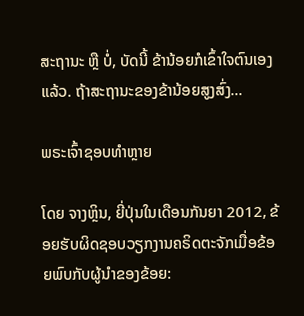ສະຖານະ ຫຼື ບໍ່, ບັດນີ້ ຂ້ານ້ອຍກໍເຂົ້າໃຈຕົນເອງແລ້ວ. ຖ້າສະຖານະຂອງຂ້ານ້ອຍສູງສົ່ງ...

ພຣະເຈົ້າຊອບທໍາຫຼາຍ

ໂດຍ ຈາງຫຼິນ, ຍີ່ປຸ່ນໃນເດືອນກັນຍາ 2012, ຂ້ອຍຮັບຜິດຊອບວຽກງານຄຣິດຕະຈັກເມື່ອຂ້ອຍພົບກັບຜູ້ນໍາຂອງຂ້ອຍ: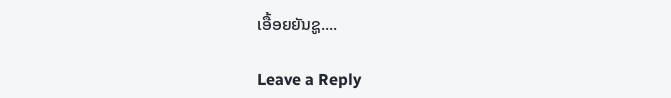ເອື້ອຍຍັນຊູ....

Leave a Reply